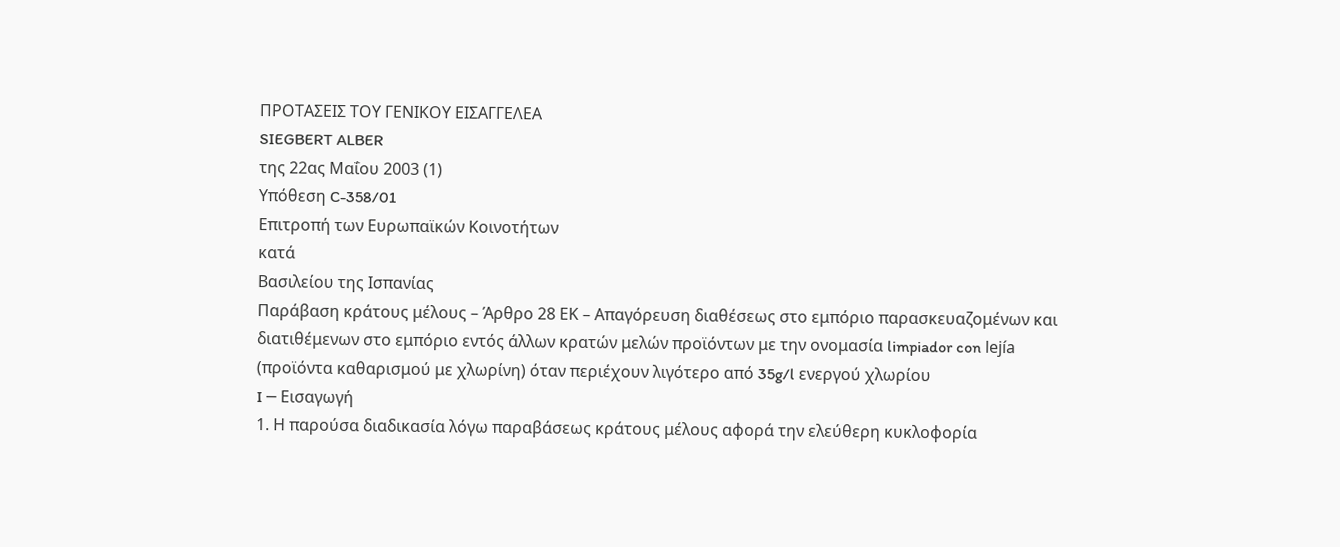ΠΡΟΤΑΣΕΙΣ ΤΟΥ ΓΕΝΙΚΟΥ ΕΙΣΑΓΓΕΛΕΑ
SIEGBERT ALBER
της 22ας Μαΐου 2003 (1)
Υπόθεση C-358/01
Επιτροπή των Ευρωπαϊκών Κοινοτήτων
κατά
Βασιλείου της Ισπανίας
Παράβαση κράτους μέλους – Άρθρο 28 ΕΚ – Απαγόρευση διαθέσεως στο εμπόριο παρασκευαζομένων και διατιθέμενων στο εμπόριο εντός άλλων κρατών μελών προϊόντων με την ονομασία limpiador con lejía (προϊόντα καθαρισμού με χλωρίνη) όταν περιέχουν λιγότερο από 35g/l ενεργού χλωρίου
I ─ Εισαγωγή
1. Η παρούσα διαδικασία λόγω παραβάσεως κράτους μέλους αφορά την ελεύθερη κυκλοφορία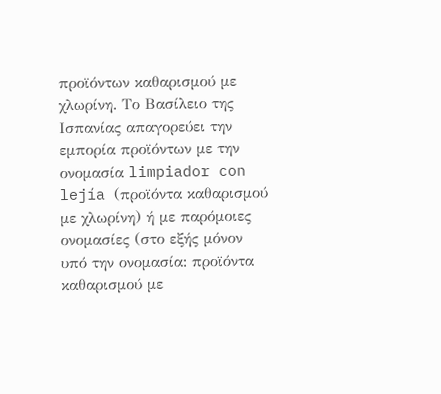προϊόντων καθαρισμού με χλωρίνη. Το Βασίλειο της Ισπανίας απαγορεύει την εμπορία προϊόντων με την ονομασία limpiador con lejía (προϊόντα καθαρισμού με χλωρίνη) ή με παρόμοιες ονομασίες (στο εξής μόνον υπό την ονομασία: προϊόντα καθαρισμού με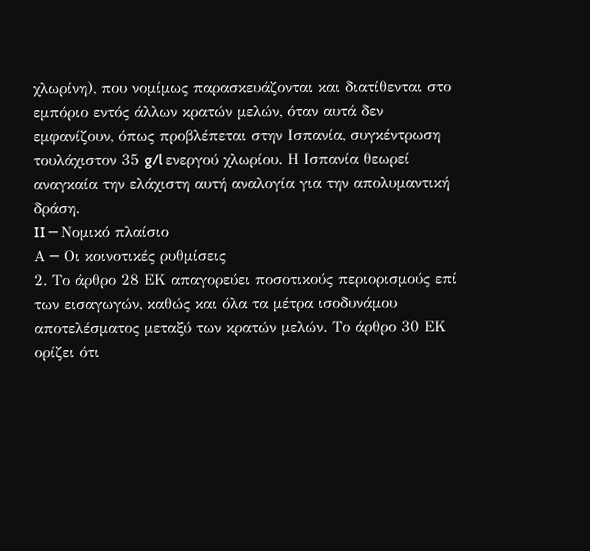χλωρίνη), που νομίμως παρασκευάζονται και διατίθενται στο εμπόριο εντός άλλων κρατών μελών, όταν αυτά δεν εμφανίζουν, όπως προβλέπεται στην Ισπανία, συγκέντρωση τουλάχιστον 35 g/l ενεργού χλωρίου. Η Ισπανία θεωρεί αναγκαία την ελάχιστη αυτή αναλογία για την απολυμαντική δράση.
II ─ Νομικό πλαίσιο
Α ─ Οι κοινοτικές ρυθμίσεις
2. Το άρθρο 28 ΕΚ απαγορεύει ποσοτικούς περιορισμούς επί των εισαγωγών, καθώς και όλα τα μέτρα ισοδυνάμου αποτελέσματος μεταξύ των κρατών μελών. Το άρθρο 30 ΕΚ ορίζει ότι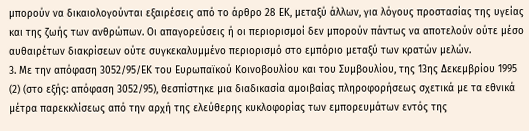μπορούν να δικαιολογούνται εξαιρέσεις από το άρθρο 28 ΕΚ, μεταξύ άλλων, για λόγους προστασίας της υγείας και της ζωής των ανθρώπων. Οι απαγορεύσεις ή οι περιορισμοί δεν μπορούν πάντως να αποτελούν ούτε μέσο αυθαιρέτων διακρίσεων ούτε συγκεκαλυμμένο περιορισμό στο εμπόριο μεταξύ των κρατών μελών.
3. Με την απόφαση 3052/95/ΕΚ του Ευρωπαϊκού Κοινοβουλίου και του Συμβουλίου, της 13ης Δεκεμβρίου 1995 (2) (στο εξής: απόφαση 3052/95), θεσπίστηκε μια διαδικασία αμοιβαίας πληροφορήσεως σχετικά με τα εθνικά μέτρα παρεκκλίσεως από την αρχή της ελεύθερης κυκλοφορίας των εμπορευμάτων εντός της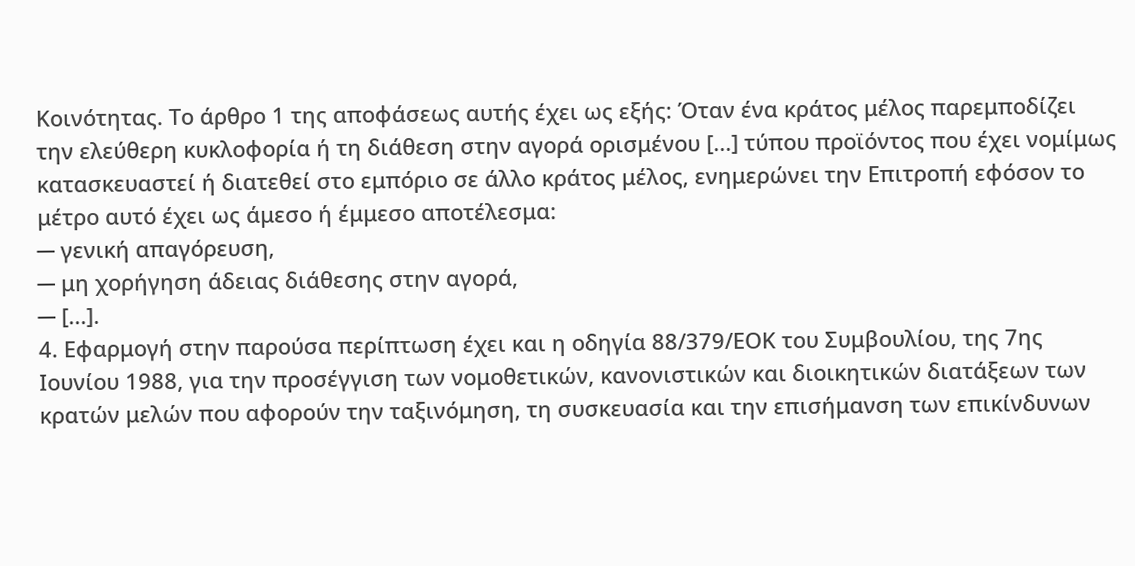Κοινότητας. Το άρθρο 1 της αποφάσεως αυτής έχει ως εξής: Όταν ένα κράτος μέλος παρεμποδίζει την ελεύθερη κυκλοφορία ή τη διάθεση στην αγορά ορισμένου [...] τύπου προϊόντος που έχει νομίμως κατασκευαστεί ή διατεθεί στο εμπόριο σε άλλο κράτος μέλος, ενημερώνει την Επιτροπή εφόσον το μέτρο αυτό έχει ως άμεσο ή έμμεσο αποτέλεσμα:
─ γενική απαγόρευση,
─ μη χορήγηση άδειας διάθεσης στην αγορά,
─ [...].
4. Εφαρμογή στην παρούσα περίπτωση έχει και η οδηγία 88/379/ΕΟΚ του Συμβουλίου, της 7ης Ιουνίου 1988, για την προσέγγιση των νομοθετικών, κανονιστικών και διοικητικών διατάξεων των κρατών μελών που αφορούν την ταξινόμηση, τη συσκευασία και την επισήμανση των επικίνδυνων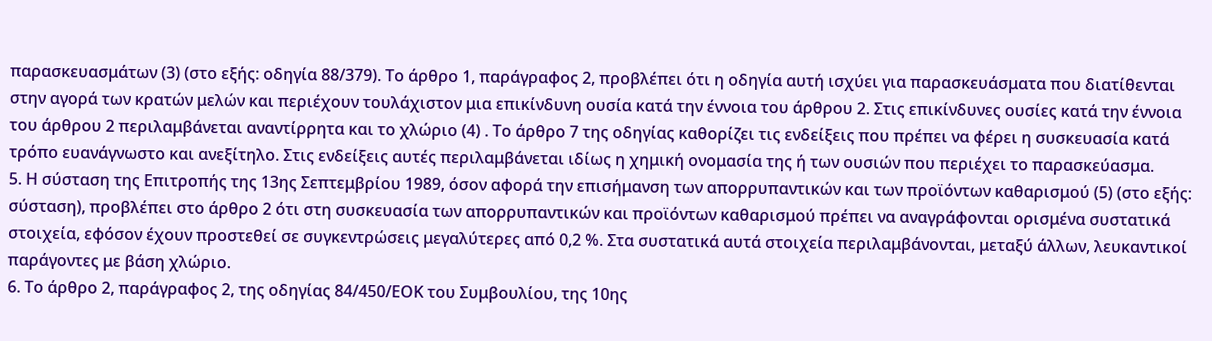παρασκευασμάτων (3) (στο εξής: οδηγία 88/379). Το άρθρο 1, παράγραφος 2, προβλέπει ότι η οδηγία αυτή ισχύει για παρασκευάσματα που διατίθενται στην αγορά των κρατών μελών και περιέχουν τουλάχιστον μια επικίνδυνη ουσία κατά την έννοια του άρθρου 2. Στις επικίνδυνες ουσίες κατά την έννοια του άρθρου 2 περιλαμβάνεται αναντίρρητα και το χλώριο (4) . Το άρθρο 7 της οδηγίας καθορίζει τις ενδείξεις που πρέπει να φέρει η συσκευασία κατά τρόπο ευανάγνωστο και ανεξίτηλο. Στις ενδείξεις αυτές περιλαμβάνεται ιδίως η χημική ονομασία της ή των ουσιών που περιέχει το παρασκεύασμα.
5. Η σύσταση της Επιτροπής της 13ης Σεπτεμβρίου 1989, όσον αφορά την επισήμανση των απορρυπαντικών και των προϊόντων καθαρισμού (5) (στο εξής: σύσταση), προβλέπει στο άρθρο 2 ότι στη συσκευασία των απορρυπαντικών και προϊόντων καθαρισμού πρέπει να αναγράφονται ορισμένα συστατικά στοιχεία, εφόσον έχουν προστεθεί σε συγκεντρώσεις μεγαλύτερες από 0,2 %. Στα συστατικά αυτά στοιχεία περιλαμβάνονται, μεταξύ άλλων, λευκαντικοί παράγοντες με βάση χλώριο.
6. Το άρθρο 2, παράγραφος 2, της οδηγίας 84/450/ΕΟΚ του Συμβουλίου, της 10ης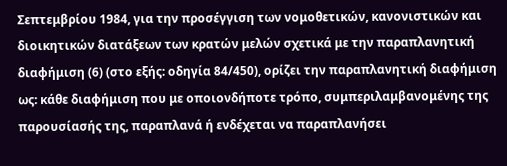Σεπτεμβρίου 1984, για την προσέγγιση των νομοθετικών, κανονιστικών και διοικητικών διατάξεων των κρατών μελών σχετικά με την παραπλανητική διαφήμιση (6) (στο εξής: οδηγία 84/450), ορίζει την παραπλανητική διαφήμιση ως: κάθε διαφήμιση που με οποιονδήποτε τρόπο, συμπεριλαμβανομένης της παρουσίασής της, παραπλανά ή ενδέχεται να παραπλανήσει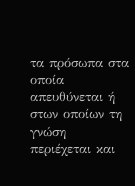τα πρόσωπα στα οποία απευθύνεται ή στων οποίων τη γνώση περιέχεται και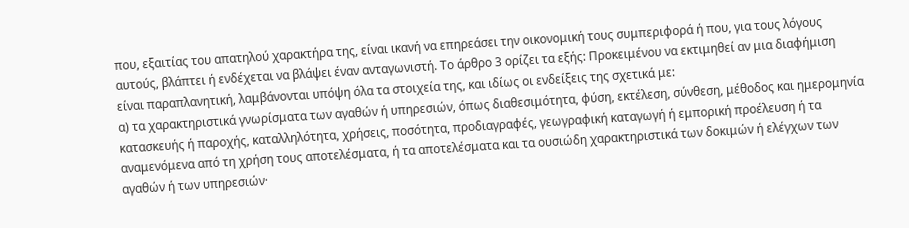που, εξαιτίας του απατηλού χαρακτήρα της, είναι ικανή να επηρεάσει την οικονομική τους συμπεριφορά ή που, για τους λόγους αυτούς, βλάπτει ή ενδέχεται να βλάψει έναν ανταγωνιστή. Το άρθρο 3 ορίζει τα εξής: Προκειμένου να εκτιμηθεί αν μια διαφήμιση είναι παραπλανητική, λαμβάνονται υπόψη όλα τα στοιχεία της, και ιδίως οι ενδείξεις της σχετικά με:
α) τα χαρακτηριστικά γνωρίσματα των αγαθών ή υπηρεσιών, όπως διαθεσιμότητα, φύση, εκτέλεση, σύνθεση, μέθοδος και ημερομηνία κατασκευής ή παροχής, καταλληλότητα, χρήσεις, ποσότητα, προδιαγραφές, γεωγραφική καταγωγή ή εμπορική προέλευση ή τα αναμενόμενα από τη χρήση τους αποτελέσματα, ή τα αποτελέσματα και τα ουσιώδη χαρακτηριστικά των δοκιμών ή ελέγχων των αγαθών ή των υπηρεσιών·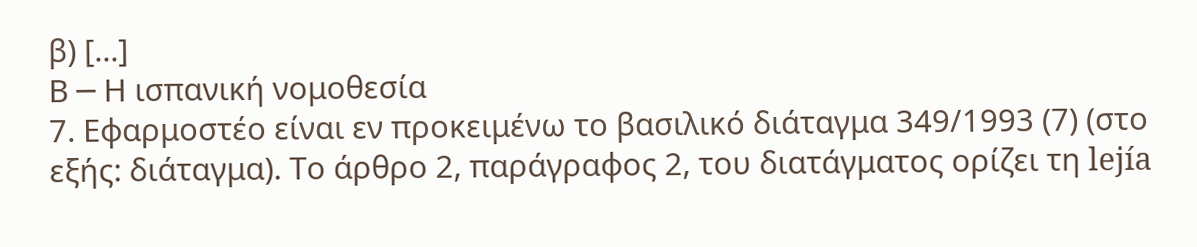β) [...]
Β ─ Η ισπανική νομοθεσία
7. Εφαρμοστέο είναι εν προκειμένω το βασιλικό διάταγμα 349/1993 (7) (στο εξής: διάταγμα). Το άρθρο 2, παράγραφος 2, του διατάγματος ορίζει τη lejía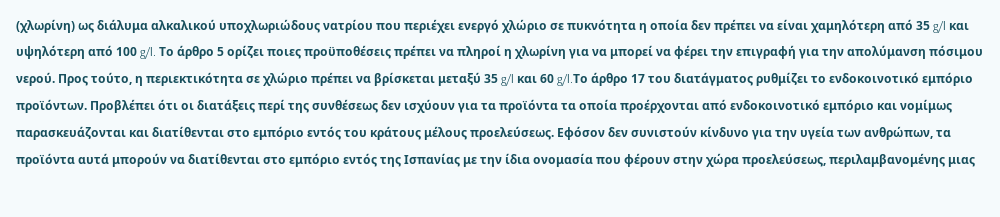(χλωρίνη) ως διάλυμα αλκαλικού υποχλωριώδους νατρίου που περιέχει ενεργό χλώριο σε πυκνότητα η οποία δεν πρέπει να είναι χαμηλότερη από 35 g/l και υψηλότερη από 100 g/l. Το άρθρο 5 ορίζει ποιες προϋποθέσεις πρέπει να πληροί η χλωρίνη για να μπορεί να φέρει την επιγραφή για την απολύμανση πόσιμου νερού. Προς τούτο, η περιεκτικότητα σε χλώριο πρέπει να βρίσκεται μεταξύ 35 g/l και 60 g/l.Το άρθρο 17 του διατάγματος ρυθμίζει το ενδοκοινοτικό εμπόριο προϊόντων. Προβλέπει ότι οι διατάξεις περί της συνθέσεως δεν ισχύουν για τα προϊόντα τα οποία προέρχονται από ενδοκοινοτικό εμπόριο και νομίμως παρασκευάζονται και διατίθενται στο εμπόριο εντός του κράτους μέλους προελεύσεως. Εφόσον δεν συνιστούν κίνδυνο για την υγεία των ανθρώπων, τα προϊόντα αυτά μπορούν να διατίθενται στο εμπόριο εντός της Ισπανίας με την ίδια ονομασία που φέρουν στην χώρα προελεύσεως, περιλαμβανομένης μιας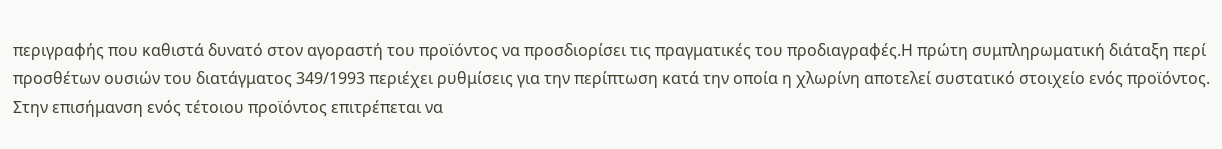περιγραφής που καθιστά δυνατό στον αγοραστή του προϊόντος να προσδιορίσει τις πραγματικές του προδιαγραφές.Η πρώτη συμπληρωματική διάταξη περί προσθέτων ουσιών του διατάγματος 349/1993 περιέχει ρυθμίσεις για την περίπτωση κατά την οποία η χλωρίνη αποτελεί συστατικό στοιχείο ενός προϊόντος. Στην επισήμανση ενός τέτοιου προϊόντος επιτρέπεται να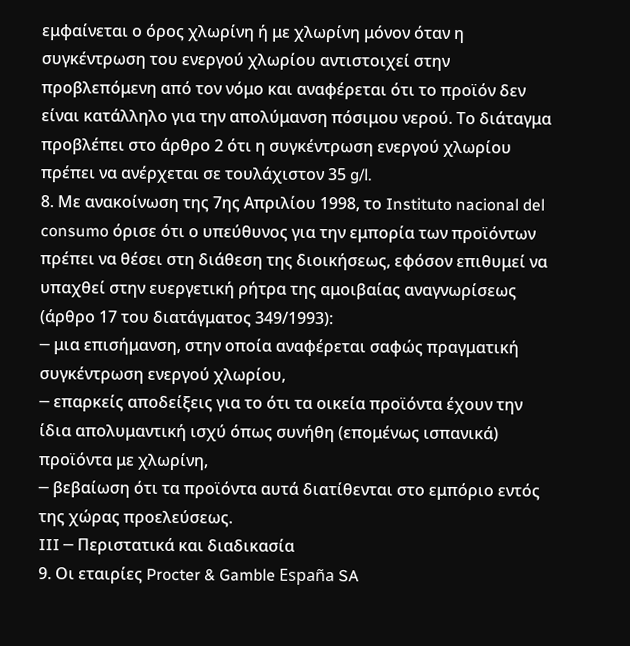εμφαίνεται ο όρος χλωρίνη ή με χλωρίνη μόνον όταν η συγκέντρωση του ενεργού χλωρίου αντιστοιχεί στην προβλεπόμενη από τον νόμο και αναφέρεται ότι το προϊόν δεν είναι κατάλληλο για την απολύμανση πόσιμου νερού. Το διάταγμα προβλέπει στο άρθρο 2 ότι η συγκέντρωση ενεργού χλωρίου πρέπει να ανέρχεται σε τουλάχιστον 35 g/l.
8. Με ανακοίνωση της 7ης Απριλίου 1998, το Instituto nacional del consumo όρισε ότι ο υπεύθυνος για την εμπορία των προϊόντων πρέπει να θέσει στη διάθεση της διοικήσεως, εφόσον επιθυμεί να υπαχθεί στην ευεργετική ρήτρα της αμοιβαίας αναγνωρίσεως (άρθρο 17 του διατάγματος 349/1993):
─ μια επισήμανση, στην οποία αναφέρεται σαφώς πραγματική συγκέντρωση ενεργού χλωρίου,
─ επαρκείς αποδείξεις για το ότι τα οικεία προϊόντα έχουν την ίδια απολυμαντική ισχύ όπως συνήθη (επομένως ισπανικά) προϊόντα με χλωρίνη,
─ βεβαίωση ότι τα προϊόντα αυτά διατίθενται στο εμπόριο εντός της χώρας προελεύσεως.
III ─ Περιστατικά και διαδικασία
9. Οι εταιρίες Procter & Gamble España SA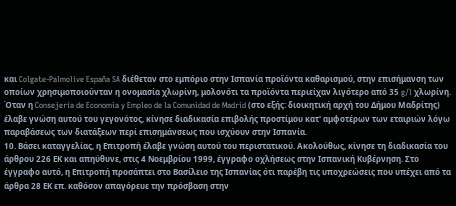και Colgate-Palmolive España SA διέθεταν στο εμπόριο στην Ισπανία προϊόντα καθαρισμού, στην επισήμανση των οποίων χρησιμοποιούνταν η ονομασία χλωρίνη, μολονότι τα προϊόντα περιείχαν λιγότερο από 35 g/l χλωρίνη. Όταν η Consejería de Economia y Empleo de la Comunidad de Madrid (στο εξής: διοικητική αρχή του Δήμου Μαδρίτης) έλαβε γνώση αυτού του γεγονότος, κίνησε διαδικασία επιβολής προστίμου κατ' αμφοτέρων των εταιριών λόγω παραβάσεως των διατάξεων περί επισημάνσεως που ισχύουν στην Ισπανία.
10. Βάσει καταγγελίας, η Επιτροπή έλαβε γνώση αυτού του περιστατικού. Ακολούθως, κίνησε τη διαδικασία του άρθρου 226 ΕΚ και απηύθυνε, στις 4 Νοεμβρίου 1999, έγγραφο οχλήσεως στην Ισπανική Κυβέρνηση. Στο έγγραφο αυτό, η Επιτροπή προσάπτει στο Βασίλειο της Ισπανίας ότι παρέβη τις υποχρεώσεις που υπέχει από τα άρθρα 28 ΕΚ επ. καθόσον απαγόρευε την πρόσβαση στην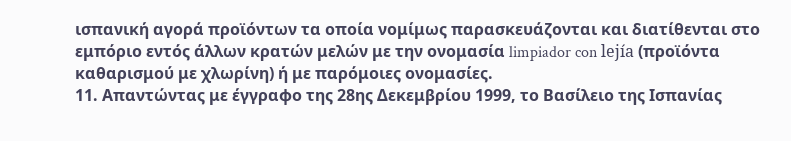ισπανική αγορά προϊόντων τα οποία νομίμως παρασκευάζονται και διατίθενται στο εμπόριο εντός άλλων κρατών μελών με την ονομασία limpiador con lejía (προϊόντα καθαρισμού με χλωρίνη) ή με παρόμοιες ονομασίες.
11. Απαντώντας με έγγραφο της 28ης Δεκεμβρίου 1999, το Βασίλειο της Ισπανίας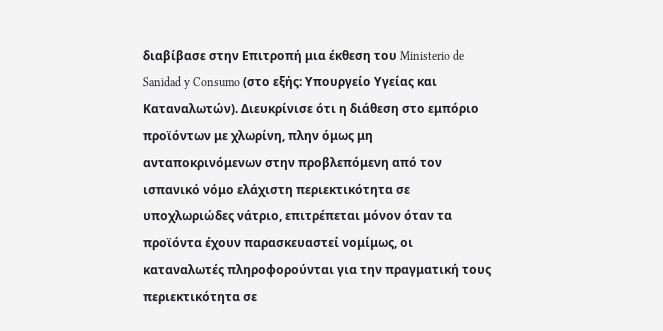διαβίβασε στην Επιτροπή μια έκθεση του Ministerio de Sanidad y Consumo (στο εξής: Υπουργείο Υγείας και Καταναλωτών). Διευκρίνισε ότι η διάθεση στο εμπόριο προϊόντων με χλωρίνη, πλην όμως μη ανταποκρινόμενων στην προβλεπόμενη από τον ισπανικό νόμο ελάχιστη περιεκτικότητα σε υποχλωριώδες νάτριο, επιτρέπεται μόνον όταν τα προϊόντα έχουν παρασκευαστεί νομίμως, οι καταναλωτές πληροφορούνται για την πραγματική τους περιεκτικότητα σε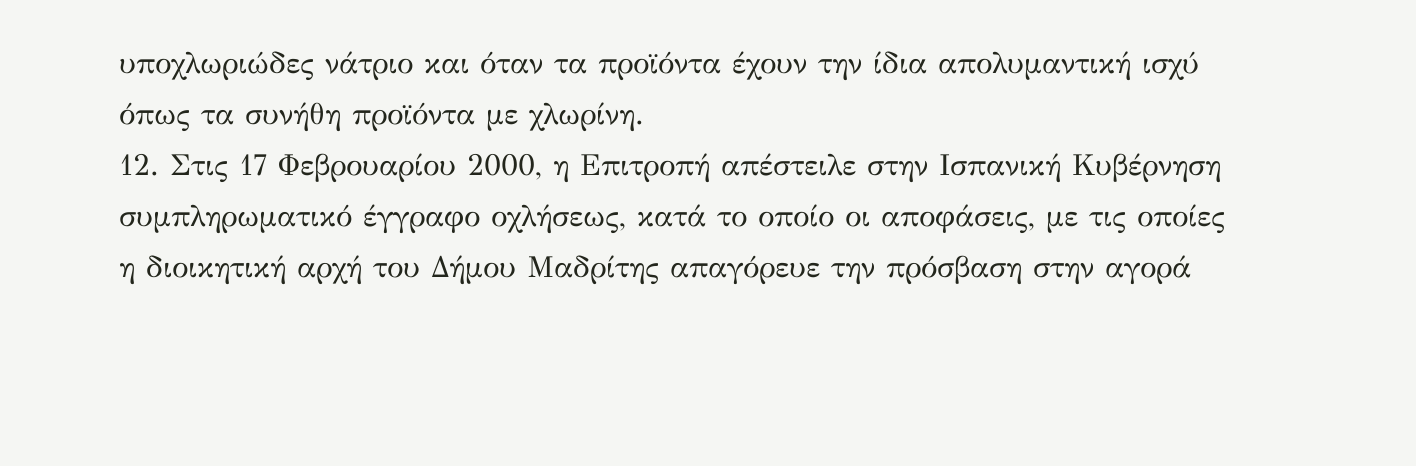υποχλωριώδες νάτριο και όταν τα προϊόντα έχουν την ίδια απολυμαντική ισχύ όπως τα συνήθη προϊόντα με χλωρίνη.
12. Στις 17 Φεβρουαρίου 2000, η Επιτροπή απέστειλε στην Ισπανική Κυβέρνηση συμπληρωματικό έγγραφο οχλήσεως, κατά το οποίο οι αποφάσεις, με τις οποίες η διοικητική αρχή του Δήμου Μαδρίτης απαγόρευε την πρόσβαση στην αγορά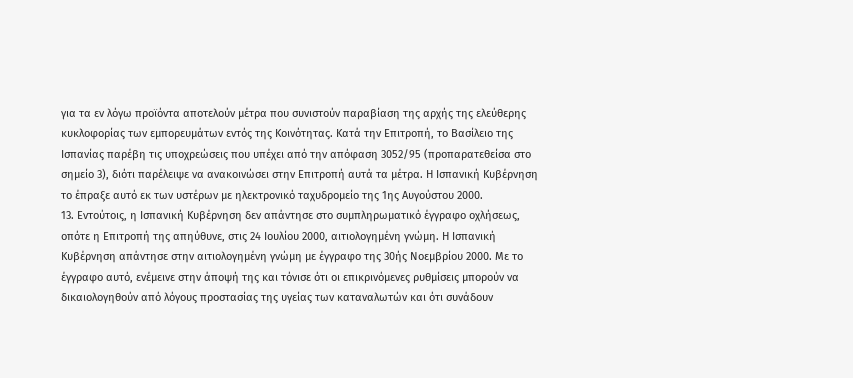για τα εν λόγω προϊόντα αποτελούν μέτρα που συνιστούν παραβίαση της αρχής της ελεύθερης κυκλοφορίας των εμπορευμάτων εντός της Κοινότητας. Κατά την Επιτροπή, το Βασίλειο της Ισπανίας παρέβη τις υποχρεώσεις που υπέχει από την απόφαση 3052/95 (προπαρατεθείσα στο σημείο 3), διότι παρέλειψε να ανακοινώσει στην Επιτροπή αυτά τα μέτρα. Η Ισπανική Κυβέρνηση το έπραξε αυτό εκ των υστέρων με ηλεκτρονικό ταχυδρομείο της 1ης Αυγούστου 2000.
13. Εντούτοις, η Ισπανική Κυβέρνηση δεν απάντησε στο συμπληρωματικό έγγραφο οχλήσεως, οπότε η Επιτροπή της απηύθυνε, στις 24 Ιουλίου 2000, αιτιολογημένη γνώμη. Η Ισπανική Κυβέρνηση απάντησε στην αιτιολογημένη γνώμη με έγγραφο της 30ής Νοεμβρίου 2000. Με το έγγραφο αυτό, ενέμεινε στην άποψή της και τόνισε ότι οι επικρινόμενες ρυθμίσεις μπορούν να δικαιολογηθούν από λόγους προστασίας της υγείας των καταναλωτών και ότι συνάδουν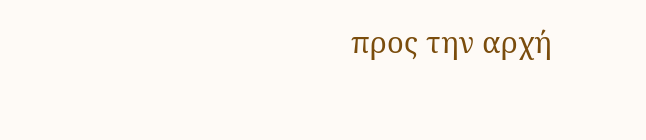προς την αρχή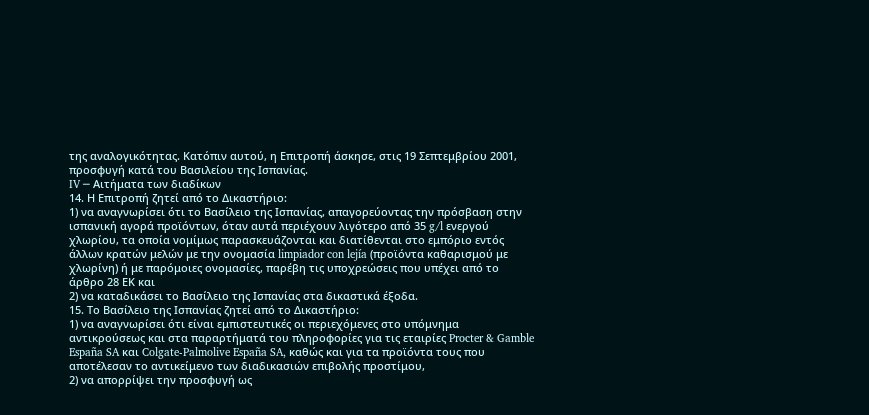της αναλογικότητας. Κατόπιν αυτού, η Επιτροπή άσκησε, στις 19 Σεπτεμβρίου 2001, προσφυγή κατά του Βασιλείου της Ισπανίας.
IV ─ Αιτήματα των διαδίκων
14. Η Επιτροπή ζητεί από το Δικαστήριο:
1) να αναγνωρίσει ότι το Βασίλειο της Ισπανίας, απαγορεύοντας την πρόσβαση στην ισπανική αγορά προϊόντων, όταν αυτά περιέχουν λιγότερο από 35 g/l ενεργού χλωρίου, τα οποία νομίμως παρασκευάζονται και διατίθενται στο εμπόριο εντός άλλων κρατών μελών με την ονομασία limpiador con lejía (προϊόντα καθαρισμού με χλωρίνη) ή με παρόμοιες ονομασίες, παρέβη τις υποχρεώσεις που υπέχει από το άρθρο 28 ΕΚ και
2) να καταδικάσει το Βασίλειο της Ισπανίας στα δικαστικά έξοδα.
15. Το Βασίλειο της Ισπανίας ζητεί από το Δικαστήριο:
1) να αναγνωρίσει ότι είναι εμπιστευτικές οι περιεχόμενες στο υπόμνημα αντικρούσεως και στα παραρτήματά του πληροφορίες για τις εταιρίες Procter & Gamble España SA και Colgate-Palmolive España SA, καθώς και για τα προϊόντα τους που αποτέλεσαν το αντικείμενο των διαδικασιών επιβολής προστίμου,
2) να απορρίψει την προσφυγή ως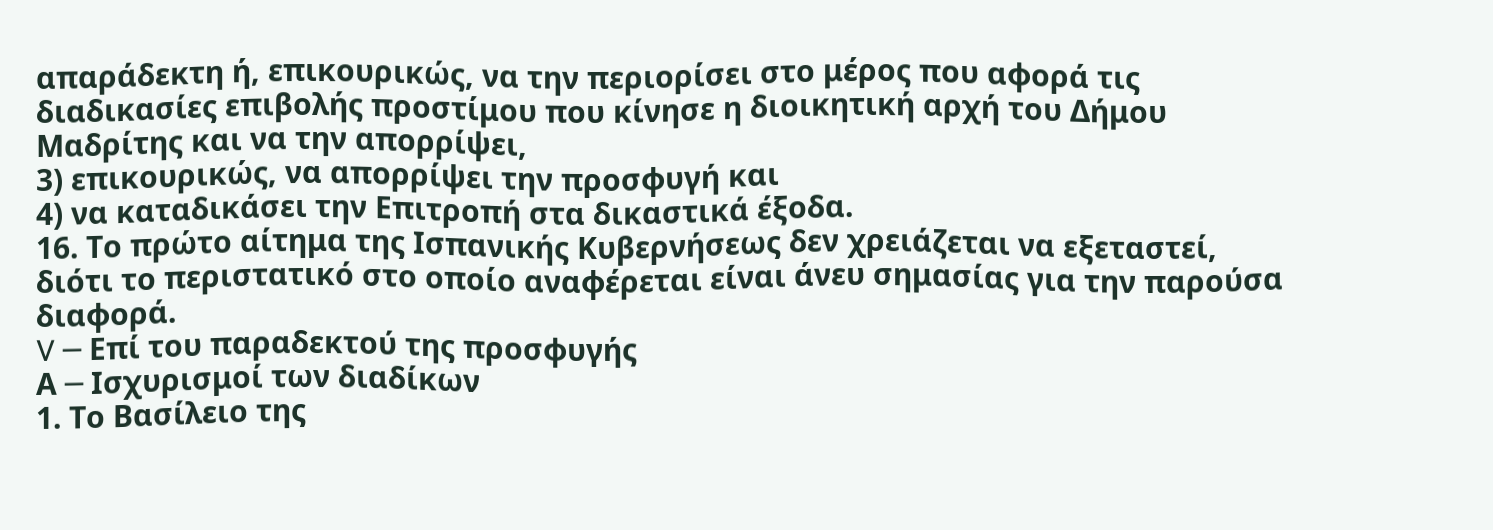απαράδεκτη ή, επικουρικώς, να την περιορίσει στο μέρος που αφορά τις διαδικασίες επιβολής προστίμου που κίνησε η διοικητική αρχή του Δήμου Μαδρίτης και να την απορρίψει,
3) επικουρικώς, να απορρίψει την προσφυγή και
4) να καταδικάσει την Επιτροπή στα δικαστικά έξοδα.
16. Το πρώτο αίτημα της Ισπανικής Κυβερνήσεως δεν χρειάζεται να εξεταστεί, διότι το περιστατικό στο οποίο αναφέρεται είναι άνευ σημασίας για την παρούσα διαφορά.
V ─ Επί του παραδεκτού της προσφυγής
Α ─ Ισχυρισμοί των διαδίκων
1. Το Βασίλειο της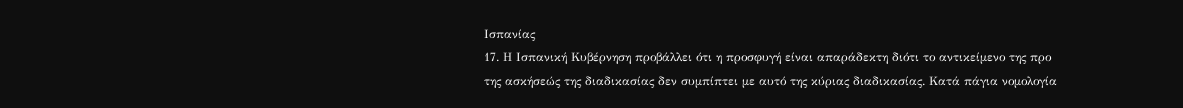Ισπανίας
17. Η Ισπανική Κυβέρνηση προβάλλει ότι η προσφυγή είναι απαράδεκτη διότι το αντικείμενο της προ της ασκήσεώς της διαδικασίας δεν συμπίπτει με αυτό της κύριας διαδικασίας. Κατά πάγια νομολογία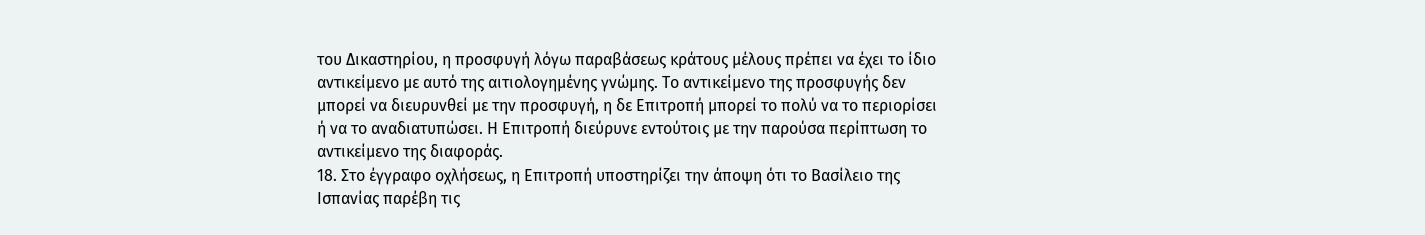του Δικαστηρίου, η προσφυγή λόγω παραβάσεως κράτους μέλους πρέπει να έχει το ίδιο αντικείμενο με αυτό της αιτιολογημένης γνώμης. Το αντικείμενο της προσφυγής δεν μπορεί να διευρυνθεί με την προσφυγή, η δε Επιτροπή μπορεί το πολύ να το περιορίσει ή να το αναδιατυπώσει. Η Επιτροπή διεύρυνε εντούτοις με την παρούσα περίπτωση το αντικείμενο της διαφοράς.
18. Στο έγγραφο οχλήσεως, η Επιτροπή υποστηρίζει την άποψη ότι το Βασίλειο της Ισπανίας παρέβη τις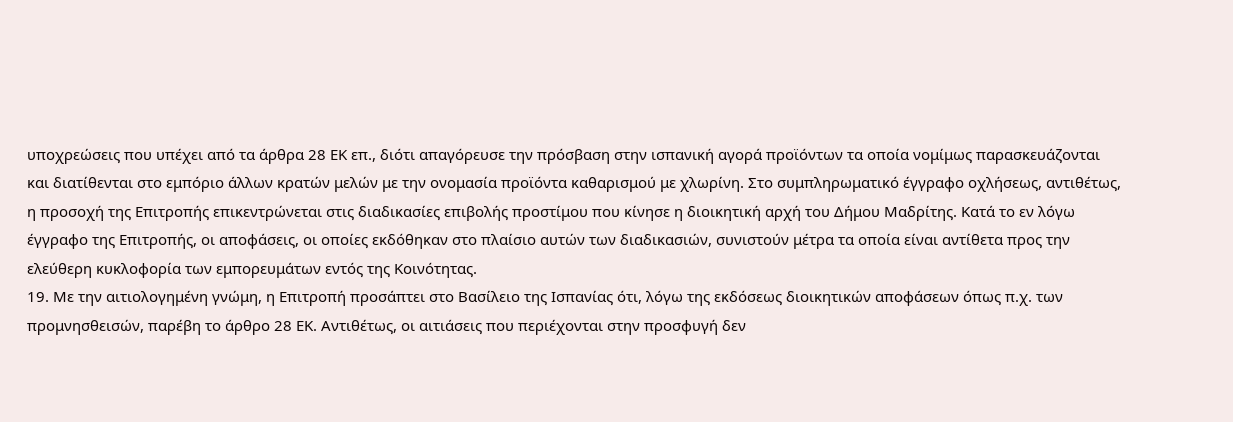υποχρεώσεις που υπέχει από τα άρθρα 28 ΕΚ επ., διότι απαγόρευσε την πρόσβαση στην ισπανική αγορά προϊόντων τα οποία νομίμως παρασκευάζονται και διατίθενται στο εμπόριο άλλων κρατών μελών με την ονομασία προϊόντα καθαρισμού με χλωρίνη. Στο συμπληρωματικό έγγραφο οχλήσεως, αντιθέτως, η προσοχή της Επιτροπής επικεντρώνεται στις διαδικασίες επιβολής προστίμου που κίνησε η διοικητική αρχή του Δήμου Μαδρίτης. Κατά το εν λόγω έγγραφο της Επιτροπής, οι αποφάσεις, οι οποίες εκδόθηκαν στο πλαίσιο αυτών των διαδικασιών, συνιστούν μέτρα τα οποία είναι αντίθετα προς την ελεύθερη κυκλοφορία των εμπορευμάτων εντός της Κοινότητας.
19. Με την αιτιολογημένη γνώμη, η Επιτροπή προσάπτει στο Βασίλειο της Ισπανίας ότι, λόγω της εκδόσεως διοικητικών αποφάσεων όπως π.χ. των προμνησθεισών, παρέβη το άρθρο 28 ΕΚ. Αντιθέτως, οι αιτιάσεις που περιέχονται στην προσφυγή δεν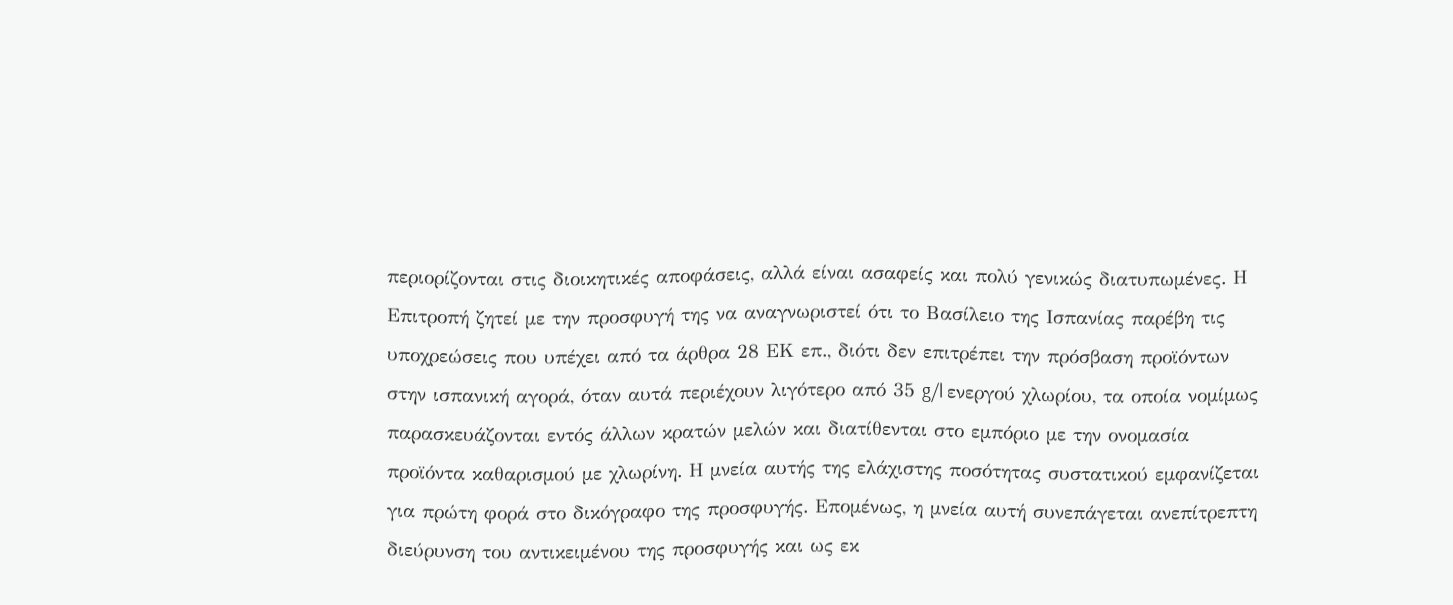περιορίζονται στις διοικητικές αποφάσεις, αλλά είναι ασαφείς και πολύ γενικώς διατυπωμένες. Η Επιτροπή ζητεί με την προσφυγή της να αναγνωριστεί ότι το Βασίλειο της Ισπανίας παρέβη τις υποχρεώσεις που υπέχει από τα άρθρα 28 ΕΚ επ., διότι δεν επιτρέπει την πρόσβαση προϊόντων στην ισπανική αγορά, όταν αυτά περιέχουν λιγότερο από 35 g/l ενεργού χλωρίου, τα οποία νομίμως παρασκευάζονται εντός άλλων κρατών μελών και διατίθενται στο εμπόριο με την ονομασία προϊόντα καθαρισμού με χλωρίνη. Η μνεία αυτής της ελάχιστης ποσότητας συστατικού εμφανίζεται για πρώτη φορά στο δικόγραφο της προσφυγής. Επομένως, η μνεία αυτή συνεπάγεται ανεπίτρεπτη διεύρυνση του αντικειμένου της προσφυγής και ως εκ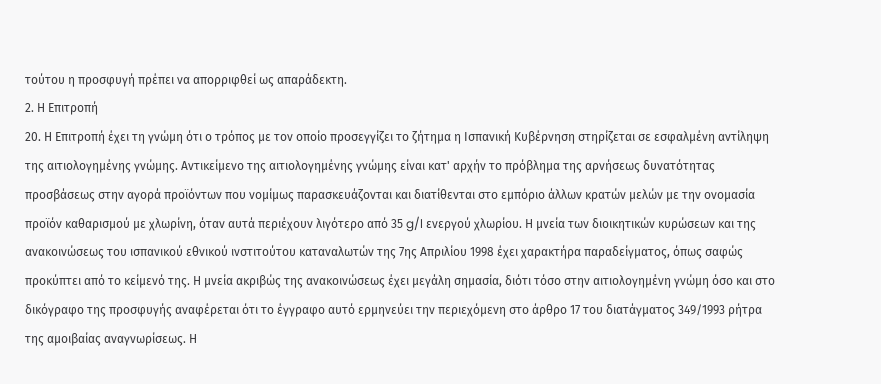τούτου η προσφυγή πρέπει να απορριφθεί ως απαράδεκτη.
2. Η Επιτροπή
20. Η Επιτροπή έχει τη γνώμη ότι ο τρόπος με τον οποίο προσεγγίζει το ζήτημα η Ισπανική Κυβέρνηση στηρίζεται σε εσφαλμένη αντίληψη της αιτιολογημένης γνώμης. Αντικείμενο της αιτιολογημένης γνώμης είναι κατ' αρχήν το πρόβλημα της αρνήσεως δυνατότητας προσβάσεως στην αγορά προϊόντων που νομίμως παρασκευάζονται και διατίθενται στο εμπόριο άλλων κρατών μελών με την ονομασία προϊόν καθαρισμού με χλωρίνη, όταν αυτά περιέχουν λιγότερο από 35 g/l ενεργού χλωρίου. Η μνεία των διοικητικών κυρώσεων και της ανακοινώσεως του ισπανικού εθνικού ινστιτούτου καταναλωτών της 7ης Απριλίου 1998 έχει χαρακτήρα παραδείγματος, όπως σαφώς προκύπτει από το κείμενό της. Η μνεία ακριβώς της ανακοινώσεως έχει μεγάλη σημασία, διότι τόσο στην αιτιολογημένη γνώμη όσο και στο δικόγραφο της προσφυγής αναφέρεται ότι το έγγραφο αυτό ερμηνεύει την περιεχόμενη στο άρθρο 17 του διατάγματος 349/1993 ρήτρα της αμοιβαίας αναγνωρίσεως. Η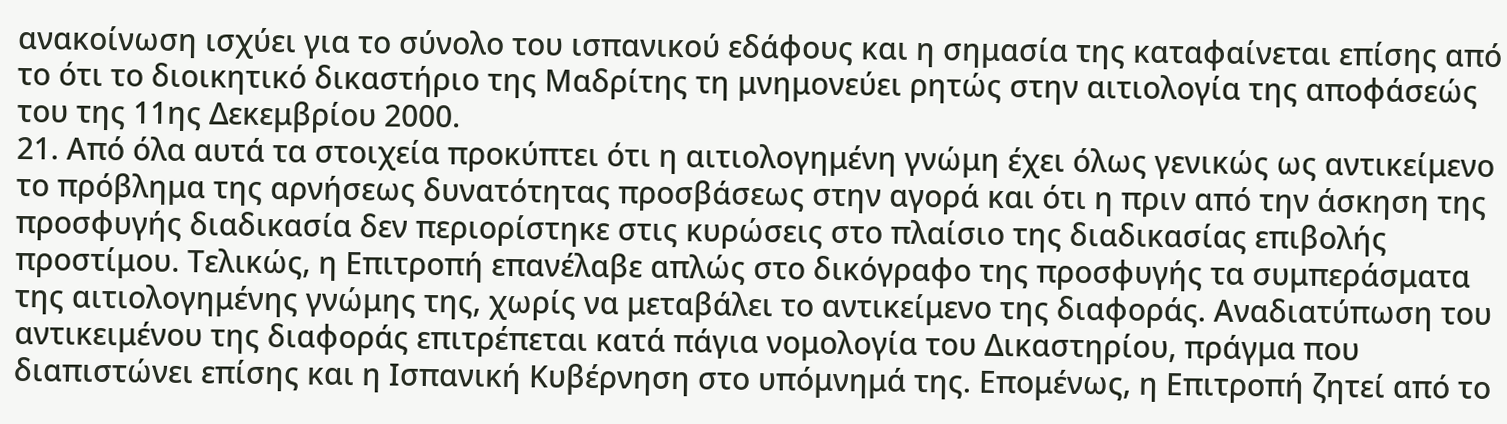ανακοίνωση ισχύει για το σύνολο του ισπανικού εδάφους και η σημασία της καταφαίνεται επίσης από το ότι το διοικητικό δικαστήριο της Μαδρίτης τη μνημονεύει ρητώς στην αιτιολογία της αποφάσεώς του της 11ης Δεκεμβρίου 2000.
21. Από όλα αυτά τα στοιχεία προκύπτει ότι η αιτιολογημένη γνώμη έχει όλως γενικώς ως αντικείμενο το πρόβλημα της αρνήσεως δυνατότητας προσβάσεως στην αγορά και ότι η πριν από την άσκηση της προσφυγής διαδικασία δεν περιορίστηκε στις κυρώσεις στο πλαίσιο της διαδικασίας επιβολής προστίμου. Τελικώς, η Επιτροπή επανέλαβε απλώς στο δικόγραφο της προσφυγής τα συμπεράσματα της αιτιολογημένης γνώμης της, χωρίς να μεταβάλει το αντικείμενο της διαφοράς. Αναδιατύπωση του αντικειμένου της διαφοράς επιτρέπεται κατά πάγια νομολογία του Δικαστηρίου, πράγμα που διαπιστώνει επίσης και η Ισπανική Κυβέρνηση στο υπόμνημά της. Επομένως, η Επιτροπή ζητεί από το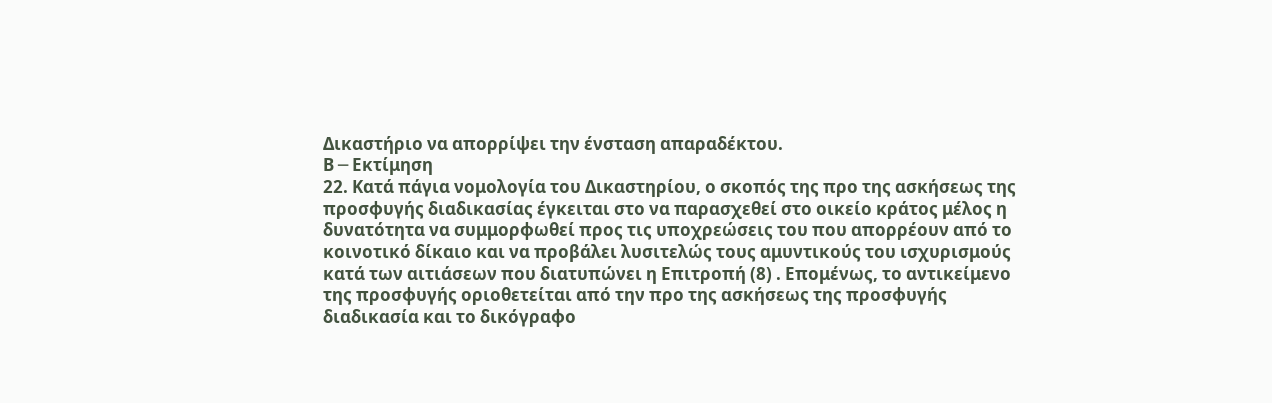Δικαστήριο να απορρίψει την ένσταση απαραδέκτου.
Β ─ Εκτίμηση
22. Κατά πάγια νομολογία του Δικαστηρίου, ο σκοπός της προ της ασκήσεως της προσφυγής διαδικασίας έγκειται στο να παρασχεθεί στο οικείο κράτος μέλος η δυνατότητα να συμμορφωθεί προς τις υποχρεώσεις του που απορρέουν από το κοινοτικό δίκαιο και να προβάλει λυσιτελώς τους αμυντικούς του ισχυρισμούς κατά των αιτιάσεων που διατυπώνει η Επιτροπή (8) . Επομένως, το αντικείμενο της προσφυγής οριοθετείται από την προ της ασκήσεως της προσφυγής διαδικασία και το δικόγραφο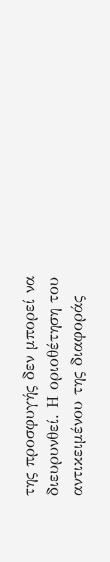της προσφυγής δεν μπορεί να διευρυνθεί. Η οριοθέτηση του αντικειμένου της διαφοράς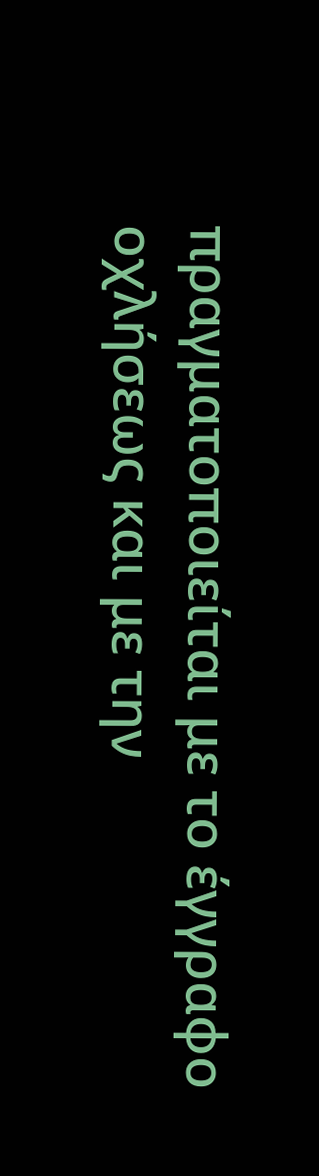πραγματοποιείται με το έγγραφο οχλήσεως και με την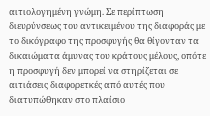αιτιολογημένη γνώμη. Σε περίπτωση διευρύνσεως του αντικειμένου της διαφοράς με το δικόγραφο της προσφυγής θα θίγονταν τα δικαιώματα άμυνας του κράτους μέλους, οπότε η προσφυγή δεν μπορεί να στηρίζεται σε αιτιάσεις διαφορετκές από αυτές που διατυπώθηκαν στο πλαίσιο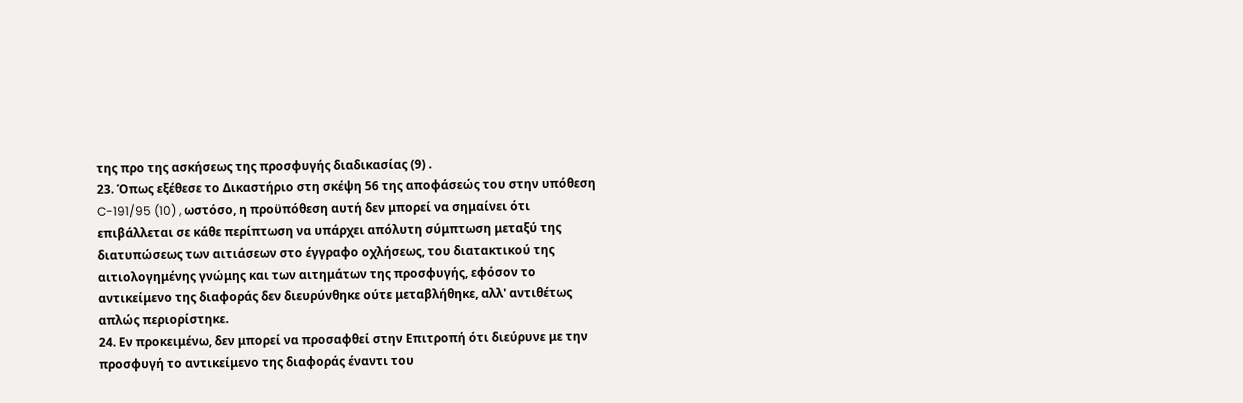της προ της ασκήσεως της προσφυγής διαδικασίας (9) .
23. Όπως εξέθεσε το Δικαστήριο στη σκέψη 56 της αποφάσεώς του στην υπόθεση C-191/95 (10) , ωστόσο, η προϋπόθεση αυτή δεν μπορεί να σημαίνει ότι επιβάλλεται σε κάθε περίπτωση να υπάρχει απόλυτη σύμπτωση μεταξύ της διατυπώσεως των αιτιάσεων στο έγγραφο οχλήσεως, του διατακτικού της αιτιολογημένης γνώμης και των αιτημάτων της προσφυγής, εφόσον το αντικείμενο της διαφοράς δεν διευρύνθηκε ούτε μεταβλήθηκε, αλλ' αντιθέτως απλώς περιορίστηκε.
24. Εν προκειμένω, δεν μπορεί να προσαφθεί στην Επιτροπή ότι διεύρυνε με την προσφυγή το αντικείμενο της διαφοράς έναντι του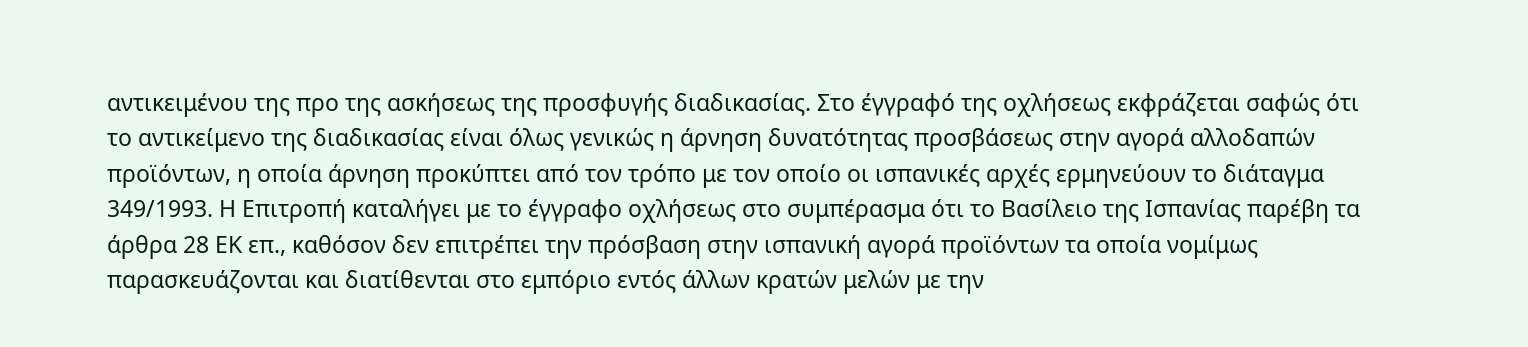αντικειμένου της προ της ασκήσεως της προσφυγής διαδικασίας. Στο έγγραφό της οχλήσεως εκφράζεται σαφώς ότι το αντικείμενο της διαδικασίας είναι όλως γενικώς η άρνηση δυνατότητας προσβάσεως στην αγορά αλλοδαπών προϊόντων, η οποία άρνηση προκύπτει από τον τρόπο με τον οποίο οι ισπανικές αρχές ερμηνεύουν το διάταγμα 349/1993. Η Επιτροπή καταλήγει με το έγγραφο οχλήσεως στο συμπέρασμα ότι το Βασίλειο της Ισπανίας παρέβη τα άρθρα 28 ΕΚ επ., καθόσον δεν επιτρέπει την πρόσβαση στην ισπανική αγορά προϊόντων τα οποία νομίμως παρασκευάζονται και διατίθενται στο εμπόριο εντός άλλων κρατών μελών με την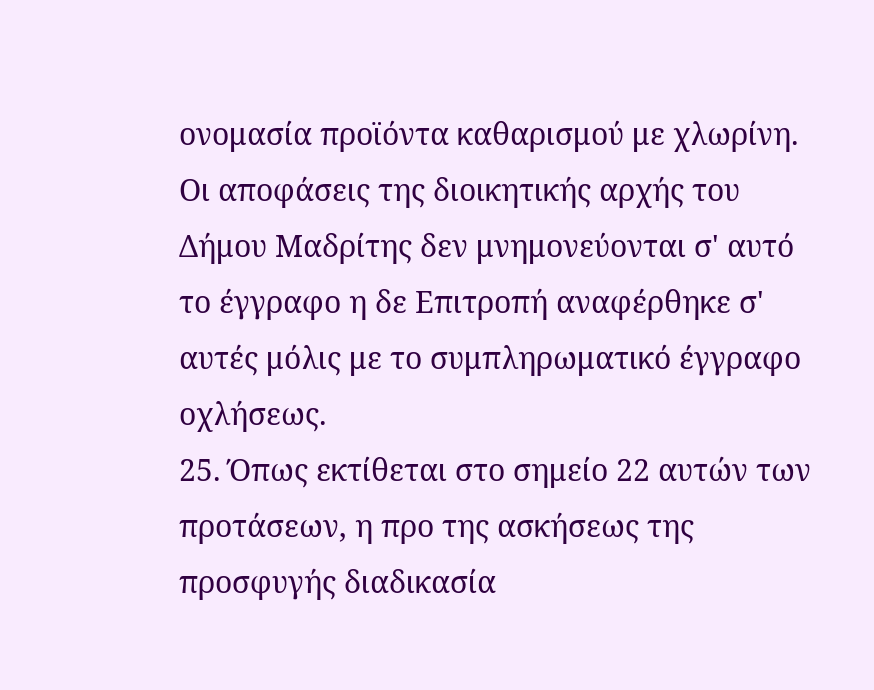ονομασία προϊόντα καθαρισμού με χλωρίνη. Οι αποφάσεις της διοικητικής αρχής του Δήμου Μαδρίτης δεν μνημονεύονται σ' αυτό το έγγραφο η δε Επιτροπή αναφέρθηκε σ' αυτές μόλις με το συμπληρωματικό έγγραφο οχλήσεως.
25. Όπως εκτίθεται στο σημείο 22 αυτών των προτάσεων, η προ της ασκήσεως της προσφυγής διαδικασία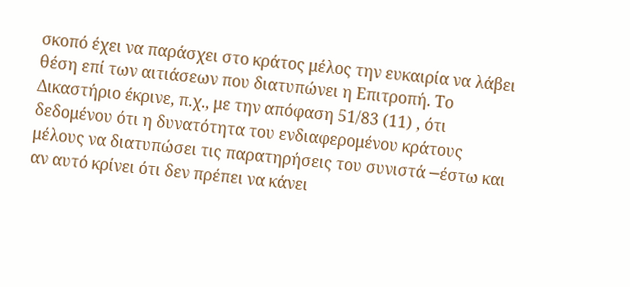σκοπό έχει να παράσχει στο κράτος μέλος την ευκαιρία να λάβει θέση επί των αιτιάσεων που διατυπώνει η Επιτροπή. Το Δικαστήριο έκρινε, π.χ., με την απόφαση 51/83 (11) , ότι δεδομένου ότι η δυνατότητα του ενδιαφερομένου κράτους μέλους να διατυπώσει τις παρατηρήσεις του συνιστά ─έστω και αν αυτό κρίνει ότι δεν πρέπει να κάνει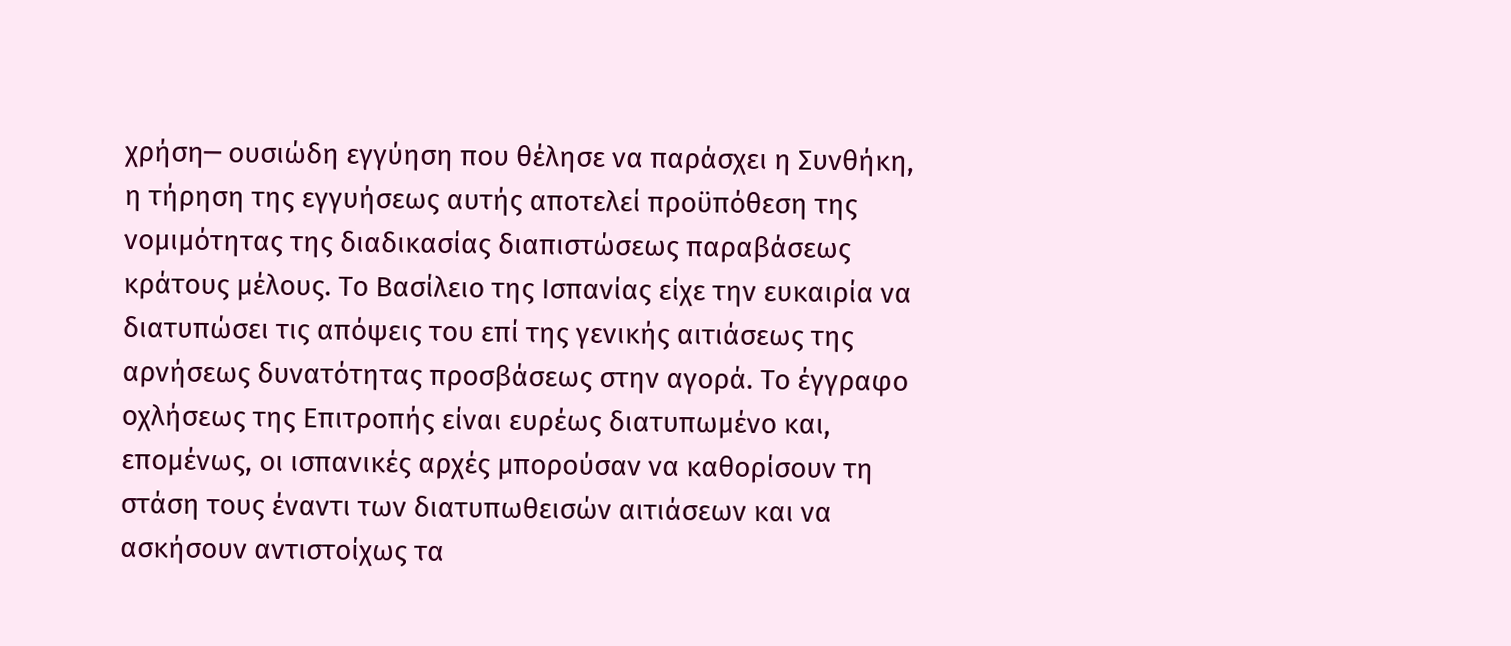χρήση─ ουσιώδη εγγύηση που θέλησε να παράσχει η Συνθήκη, η τήρηση της εγγυήσεως αυτής αποτελεί προϋπόθεση της νομιμότητας της διαδικασίας διαπιστώσεως παραβάσεως κράτους μέλους. Το Βασίλειο της Ισπανίας είχε την ευκαιρία να διατυπώσει τις απόψεις του επί της γενικής αιτιάσεως της αρνήσεως δυνατότητας προσβάσεως στην αγορά. Το έγγραφο οχλήσεως της Επιτροπής είναι ευρέως διατυπωμένο και, επομένως, οι ισπανικές αρχές μπορούσαν να καθορίσουν τη στάση τους έναντι των διατυπωθεισών αιτιάσεων και να ασκήσουν αντιστοίχως τα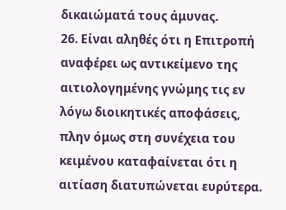δικαιώματά τους άμυνας.
26. Είναι αληθές ότι η Επιτροπή αναφέρει ως αντικείμενο της αιτιολογημένης γνώμης τις εν λόγω διοικητικές αποφάσεις, πλην όμως στη συνέχεια του κειμένου καταφαίνεται ότι η αιτίαση διατυπώνεται ευρύτερα.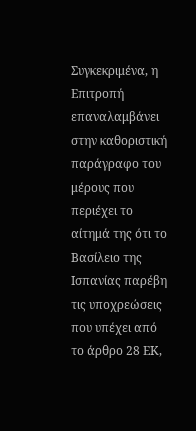Συγκεκριμένα, η Επιτροπή επαναλαμβάνει στην καθοριστική παράγραφο του μέρους που περιέχει το αίτημά της ότι το Βασίλειο της Ισπανίας παρέβη τις υποχρεώσεις που υπέχει από το άρθρο 28 ΕΚ,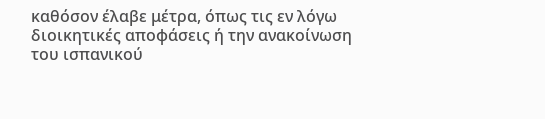καθόσον έλαβε μέτρα, όπως τις εν λόγω διοικητικές αποφάσεις ή την ανακοίνωση του ισπανικού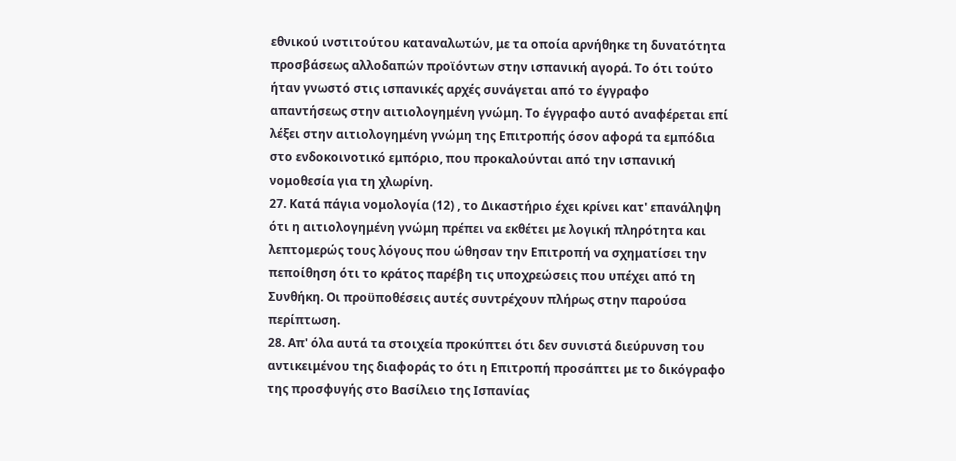εθνικού ινστιτούτου καταναλωτών, με τα οποία αρνήθηκε τη δυνατότητα προσβάσεως αλλοδαπών προϊόντων στην ισπανική αγορά. Το ότι τούτο ήταν γνωστό στις ισπανικές αρχές συνάγεται από το έγγραφο απαντήσεως στην αιτιολογημένη γνώμη. Το έγγραφο αυτό αναφέρεται επί λέξει στην αιτιολογημένη γνώμη της Επιτροπής όσον αφορά τα εμπόδια στο ενδοκοινοτικό εμπόριο, που προκαλούνται από την ισπανική νομοθεσία για τη χλωρίνη.
27. Κατά πάγια νομολογία (12) , το Δικαστήριο έχει κρίνει κατ' επανάληψη ότι η αιτιολογημένη γνώμη πρέπει να εκθέτει με λογική πληρότητα και λεπτομερώς τους λόγους που ώθησαν την Επιτροπή να σχηματίσει την πεποίθηση ότι το κράτος παρέβη τις υποχρεώσεις που υπέχει από τη Συνθήκη. Οι προϋποθέσεις αυτές συντρέχουν πλήρως στην παρούσα περίπτωση.
28. Απ' όλα αυτά τα στοιχεία προκύπτει ότι δεν συνιστά διεύρυνση του αντικειμένου της διαφοράς το ότι η Επιτροπή προσάπτει με το δικόγραφο της προσφυγής στο Βασίλειο της Ισπανίας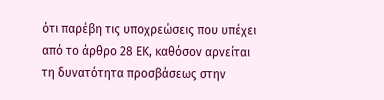ότι παρέβη τις υποχρεώσεις που υπέχει από το άρθρο 28 ΕΚ, καθόσον αρνείται τη δυνατότητα προσβάσεως στην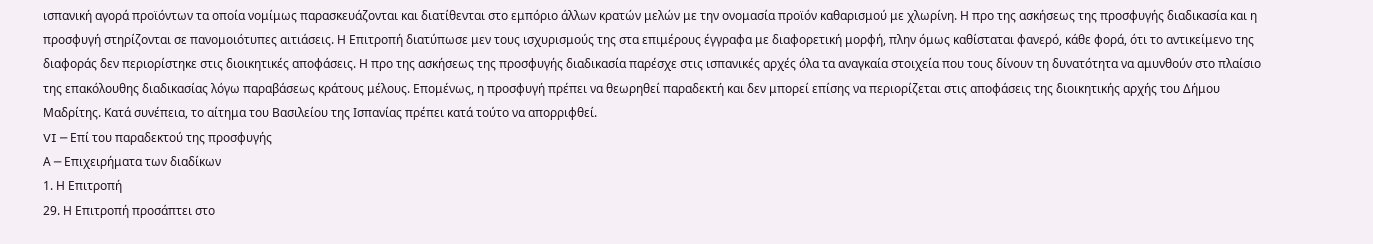ισπανική αγορά προϊόντων τα οποία νομίμως παρασκευάζονται και διατίθενται στο εμπόριο άλλων κρατών μελών με την ονομασία προϊόν καθαρισμού με χλωρίνη. Η προ της ασκήσεως της προσφυγής διαδικασία και η προσφυγή στηρίζονται σε πανομοιότυπες αιτιάσεις. Η Επιτροπή διατύπωσε μεν τους ισχυρισμούς της στα επιμέρους έγγραφα με διαφορετική μορφή, πλην όμως καθίσταται φανερό, κάθε φορά, ότι το αντικείμενο της διαφοράς δεν περιορίστηκε στις διοικητικές αποφάσεις. Η προ της ασκήσεως της προσφυγής διαδικασία παρέσχε στις ισπανικές αρχές όλα τα αναγκαία στοιχεία που τους δίνουν τη δυνατότητα να αμυνθούν στο πλαίσιο της επακόλουθης διαδικασίας λόγω παραβάσεως κράτους μέλους. Επομένως, η προσφυγή πρέπει να θεωρηθεί παραδεκτή και δεν μπορεί επίσης να περιορίζεται στις αποφάσεις της διοικητικής αρχής του Δήμου Μαδρίτης. Κατά συνέπεια, το αίτημα του Βασιλείου της Ισπανίας πρέπει κατά τούτο να απορριφθεί.
VI ─ Επί του παραδεκτού της προσφυγής
Α ─ Επιχειρήματα των διαδίκων
1. Η Επιτροπή
29. Η Επιτροπή προσάπτει στο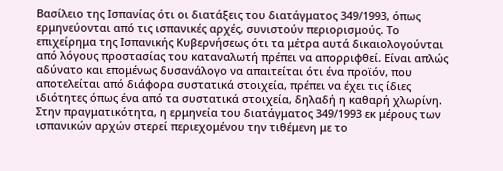Βασίλειο της Ισπανίας ότι οι διατάξεις του διατάγματος 349/1993, όπως ερμηνεύονται από τις ισπανικές αρχές, συνιστούν περιορισμούς. Το επιχείρημα της Ισπανικής Κυβερνήσεως ότι τα μέτρα αυτά δικαιολογούνται από λόγους προστασίας του καταναλωτή πρέπει να απορριφθεί. Είναι απλώς αδύνατο και επομένως δυσανάλογο να απαιτείται ότι ένα προϊόν, που αποτελείται από διάφορα συστατικά στοιχεία, πρέπει να έχει τις ίδιες ιδιότητες όπως ένα από τα συστατικά στοιχεία, δηλαδή η καθαρή χλωρίνη. Στην πραγματικότητα, η ερμηνεία του διατάγματος 349/1993 εκ μέρους των ισπανικών αρχών στερεί περιεχομένου την τιθέμενη με το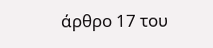άρθρο 17 του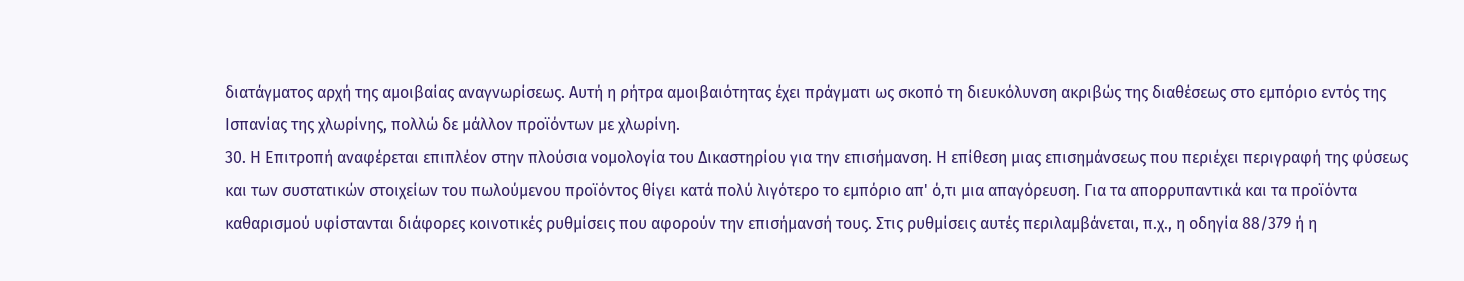διατάγματος αρχή της αμοιβαίας αναγνωρίσεως. Αυτή η ρήτρα αμοιβαιότητας έχει πράγματι ως σκοπό τη διευκόλυνση ακριβώς της διαθέσεως στο εμπόριο εντός της Ισπανίας της χλωρίνης, πολλώ δε μάλλον προϊόντων με χλωρίνη.
30. Η Επιτροπή αναφέρεται επιπλέον στην πλούσια νομολογία του Δικαστηρίου για την επισήμανση. Η επίθεση μιας επισημάνσεως που περιέχει περιγραφή της φύσεως και των συστατικών στοιχείων του πωλούμενου προϊόντος θίγει κατά πολύ λιγότερο το εμπόριο απ' ό,τι μια απαγόρευση. Για τα απορρυπαντικά και τα προϊόντα καθαρισμού υφίστανται διάφορες κοινοτικές ρυθμίσεις που αφορούν την επισήμανσή τους. Στις ρυθμίσεις αυτές περιλαμβάνεται, π.χ., η οδηγία 88/379 ή η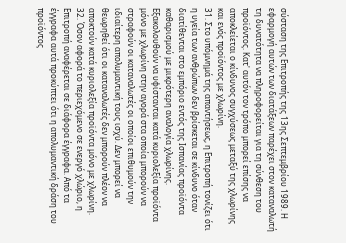σύσταση της Επιτροπής της 13ης Σεπτεμβρίου 1989. Η εφαρμογή αυτών των διατάξεων παρέχει στον καταναλωτή τη δυνατότητα να πληροφορείται για τη σύνθεση του προϊόντος. Κατ' αυτόν τον τρόπο μπορεί επίσης να αποκλείεται ο κίνδυνος συγχύσεως μεταξύ της χλωρίνης και ενός προϊόντος με χλωρίνη.
31. Στο υπόμνημά της απαντήσεως, η Επιτροπή τονίζει ότι η υγεία των ανθρώπων δεν βρίσκεται σε κίνδυνο όταν διατίθενται στο εμπόριο εντός της Ισπανίας προϊόντα καθαρισμού με μικρότερη αναλογία χλωρίνης. Εξακολουθούν να υφίστανται κατά κυριολεξία προϊόντα μόνο με χλωρίνη στην αγορά στα οποία μπορούν να στραφούν οι καταναλωτές οι οποίοι επιθυμούν την ιδιαίτερη απολυμαντική τους ισχύ. Δεν μπορεί να θεωρηθεί ότι οι καταναλωτές δεν μπορούν πλέον να αποκτούν κατά κυριολεξία προϊόντα μόνο με χλωρίνη.
32. Όσον αφορά το περιεχόμενο σε ενεργό χλώριο, η Επιτροπή αναφέρεται σε διάφορα έγγραφα. Από τα έγγραφα αυτά προκύπτει ότι η απολυμαντική δράση του προϊόντος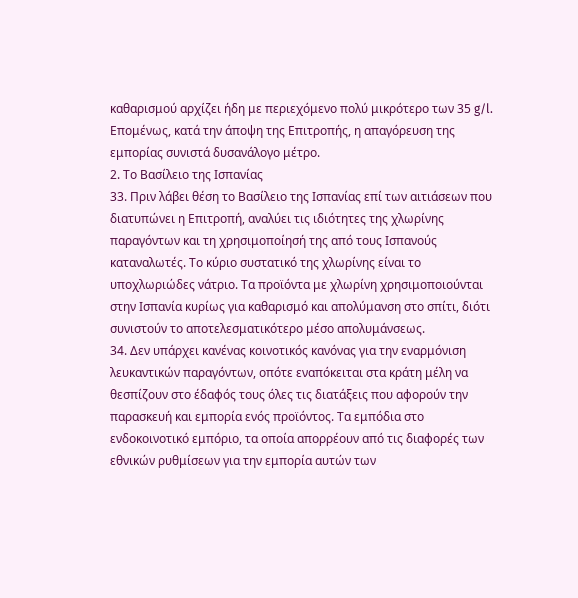καθαρισμού αρχίζει ήδη με περιεχόμενο πολύ μικρότερο των 35 g/l. Επομένως, κατά την άποψη της Επιτροπής, η απαγόρευση της εμπορίας συνιστά δυσανάλογο μέτρο.
2. Το Βασίλειο της Ισπανίας
33. Πριν λάβει θέση το Βασίλειο της Ισπανίας επί των αιτιάσεων που διατυπώνει η Επιτροπή, αναλύει τις ιδιότητες της χλωρίνης παραγόντων και τη χρησιμοποίησή της από τους Ισπανούς καταναλωτές. Το κύριο συστατικό της χλωρίνης είναι το υποχλωριώδες νάτριο. Τα προϊόντα με χλωρίνη χρησιμοποιούνται στην Ισπανία κυρίως για καθαρισμό και απολύμανση στο σπίτι, διότι συνιστούν το αποτελεσματικότερο μέσο απολυμάνσεως.
34. Δεν υπάρχει κανένας κοινοτικός κανόνας για την εναρμόνιση λευκαντικών παραγόντων, οπότε εναπόκειται στα κράτη μέλη να θεσπίζουν στο έδαφός τους όλες τις διατάξεις που αφορούν την παρασκευή και εμπορία ενός προϊόντος. Τα εμπόδια στο ενδοκοινοτικό εμπόριο, τα οποία απορρέουν από τις διαφορές των εθνικών ρυθμίσεων για την εμπορία αυτών των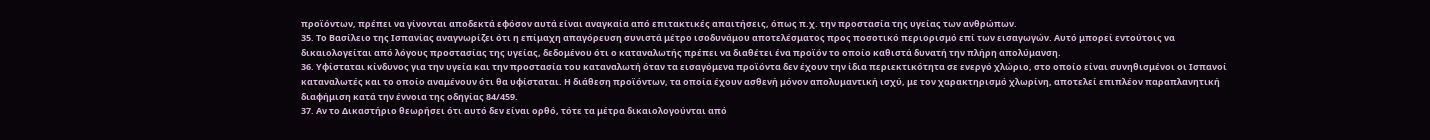προϊόντων, πρέπει να γίνονται αποδεκτά εφόσον αυτά είναι αναγκαία από επιτακτικές απαιτήσεις, όπως π.χ. την προστασία της υγείας των ανθρώπων.
35. Το Βασίλειο της Ισπανίας αναγνωρίζει ότι η επίμαχη απαγόρευση συνιστά μέτρο ισοδυνάμου αποτελέσματος προς ποσοτικό περιορισμό επί των εισαγωγών. Αυτό μπορεί εντούτοις να δικαιολογείται από λόγους προστασίας της υγείας, δεδομένου ότι ο καταναλωτής πρέπει να διαθέτει ένα προϊόν το οποίο καθιστά δυνατή την πλήρη απολύμανση.
36. Υφίσταται κίνδυνος για την υγεία και την προστασία του καταναλωτή όταν τα εισαγόμενα προϊόντα δεν έχουν την ίδια περιεκτικότητα σε ενεργό χλώριο, στο οποίο είναι συνηθισμένοι οι Ισπανοί καταναλωτές και το οποίο αναμένουν ότι θα υφίσταται. Η διάθεση προϊόντων, τα οποία έχουν ασθενή μόνον απολυμαντική ισχύ, με τον χαρακτηρισμό χλωρίνη, αποτελεί επιπλέον παραπλανητική διαφήμιση κατά την έννοια της οδηγίας 84/459.
37. Αν το Δικαστήριο θεωρήσει ότι αυτό δεν είναι ορθό, τότε τα μέτρα δικαιολογούνται από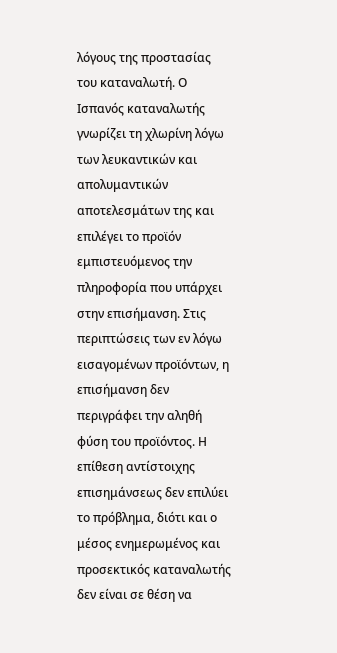λόγους της προστασίας του καταναλωτή. Ο Ισπανός καταναλωτής γνωρίζει τη χλωρίνη λόγω των λευκαντικών και απολυμαντικών αποτελεσμάτων της και επιλέγει το προϊόν εμπιστευόμενος την πληροφορία που υπάρχει στην επισήμανση. Στις περιπτώσεις των εν λόγω εισαγομένων προϊόντων, η επισήμανση δεν περιγράφει την αληθή φύση του προϊόντος. Η επίθεση αντίστοιχης επισημάνσεως δεν επιλύει το πρόβλημα, διότι και ο μέσος ενημερωμένος και προσεκτικός καταναλωτής δεν είναι σε θέση να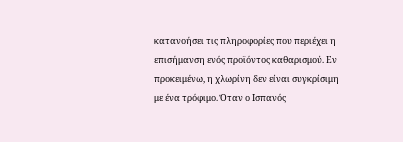κατανοήσει τις πληροφορίες που περιέχει η επισήμανση ενός προϊόντος καθαρισμού. Εν προκειμένω, η χλωρίνη δεν είναι συγκρίσιμη με ένα τρόφιμο. Όταν ο Ισπανός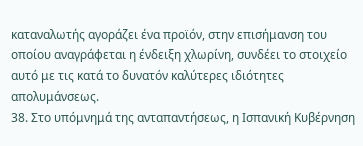καταναλωτής αγοράζει ένα προϊόν, στην επισήμανση του οποίου αναγράφεται η ένδειξη χλωρίνη, συνδέει το στοιχείο αυτό με τις κατά το δυνατόν καλύτερες ιδιότητες απολυμάνσεως.
38. Στο υπόμνημά της ανταπαντήσεως, η Ισπανική Κυβέρνηση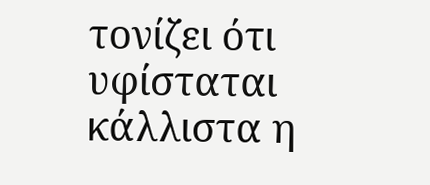τονίζει ότι υφίσταται κάλλιστα η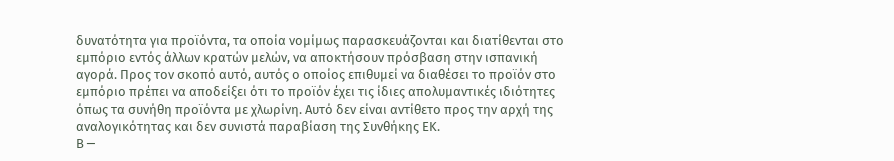δυνατότητα για προϊόντα, τα οποία νομίμως παρασκευάζονται και διατίθενται στο εμπόριο εντός άλλων κρατών μελών, να αποκτήσουν πρόσβαση στην ισπανική αγορά. Προς τον σκοπό αυτό, αυτός ο οποίος επιθυμεί να διαθέσει το προϊόν στο εμπόριο πρέπει να αποδείξει ότι το προϊόν έχει τις ίδιες απολυμαντικές ιδιότητες όπως τα συνήθη προϊόντα με χλωρίνη. Αυτό δεν είναι αντίθετο προς την αρχή της αναλογικότητας και δεν συνιστά παραβίαση της Συνθήκης ΕΚ.
Β ─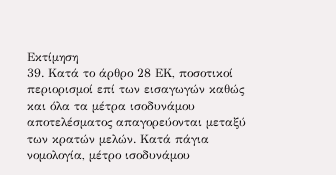Εκτίμηση
39. Κατά το άρθρο 28 ΕΚ, ποσοτικοί περιορισμοί επί των εισαγωγών καθώς και όλα τα μέτρα ισοδυνάμου αποτελέσματος απαγορεύονται μεταξύ των κρατών μελών. Κατά πάγια νομολογία, μέτρο ισοδυνάμου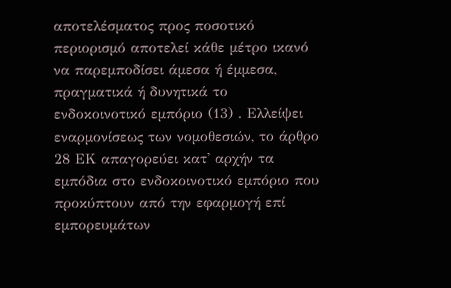αποτελέσματος προς ποσοτικό περιορισμό αποτελεί κάθε μέτρο ικανό να παρεμποδίσει άμεσα ή έμμεσα, πραγματικά ή δυνητικά το ενδοκοινοτικό εμπόριο (13) . Ελλείψει εναρμονίσεως των νομοθεσιών, το άρθρο 28 ΕΚ απαγορεύει κατ' αρχήν τα εμπόδια στο ενδοκοινοτικό εμπόριο που προκύπτουν από την εφαρμογή επί εμπορευμάτων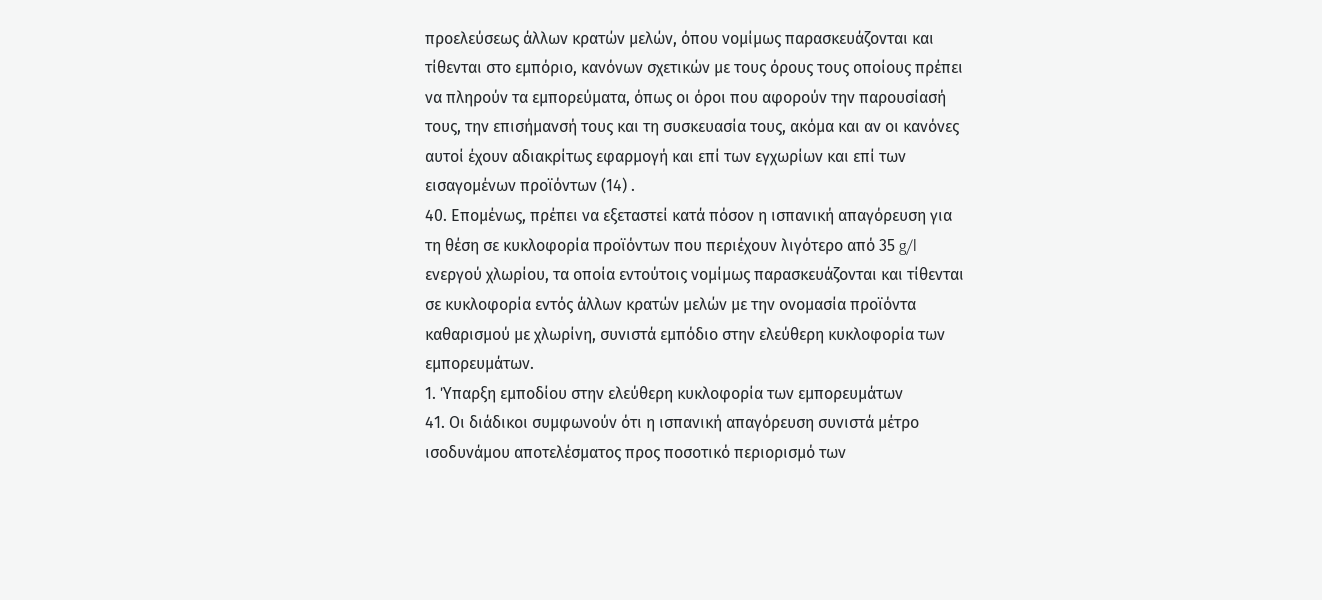προελεύσεως άλλων κρατών μελών, όπου νομίμως παρασκευάζονται και τίθενται στο εμπόριο, κανόνων σχετικών με τους όρους τους οποίους πρέπει να πληρούν τα εμπορεύματα, όπως οι όροι που αφορούν την παρουσίασή τους, την επισήμανσή τους και τη συσκευασία τους, ακόμα και αν οι κανόνες αυτοί έχουν αδιακρίτως εφαρμογή και επί των εγχωρίων και επί των εισαγομένων προϊόντων (14) .
40. Επομένως, πρέπει να εξεταστεί κατά πόσον η ισπανική απαγόρευση για τη θέση σε κυκλοφορία προϊόντων που περιέχουν λιγότερο από 35 g/l ενεργού χλωρίου, τα οποία εντούτοις νομίμως παρασκευάζονται και τίθενται σε κυκλοφορία εντός άλλων κρατών μελών με την ονομασία προϊόντα καθαρισμού με χλωρίνη, συνιστά εμπόδιο στην ελεύθερη κυκλοφορία των εμπορευμάτων.
1. Ύπαρξη εμποδίου στην ελεύθερη κυκλοφορία των εμπορευμάτων
41. Οι διάδικοι συμφωνούν ότι η ισπανική απαγόρευση συνιστά μέτρο ισοδυνάμου αποτελέσματος προς ποσοτικό περιορισμό των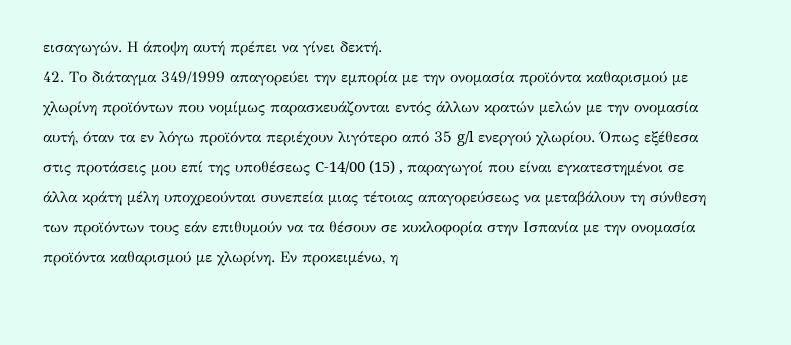εισαγωγών. Η άποψη αυτή πρέπει να γίνει δεκτή.
42. Το διάταγμα 349/1999 απαγορεύει την εμπορία με την ονομασία προϊόντα καθαρισμού με χλωρίνη προϊόντων που νομίμως παρασκευάζονται εντός άλλων κρατών μελών με την ονομασία αυτή, όταν τα εν λόγω προϊόντα περιέχουν λιγότερο από 35 g/l ενεργού χλωρίου. Όπως εξέθεσα στις προτάσεις μου επί της υποθέσεως C-14/00 (15) , παραγωγοί που είναι εγκατεστημένοι σε άλλα κράτη μέλη υποχρεούνται συνεπεία μιας τέτοιας απαγορεύσεως να μεταβάλουν τη σύνθεση των προϊόντων τους εάν επιθυμούν να τα θέσουν σε κυκλοφορία στην Ισπανία με την ονομασία προϊόντα καθαρισμού με χλωρίνη. Εν προκειμένω, η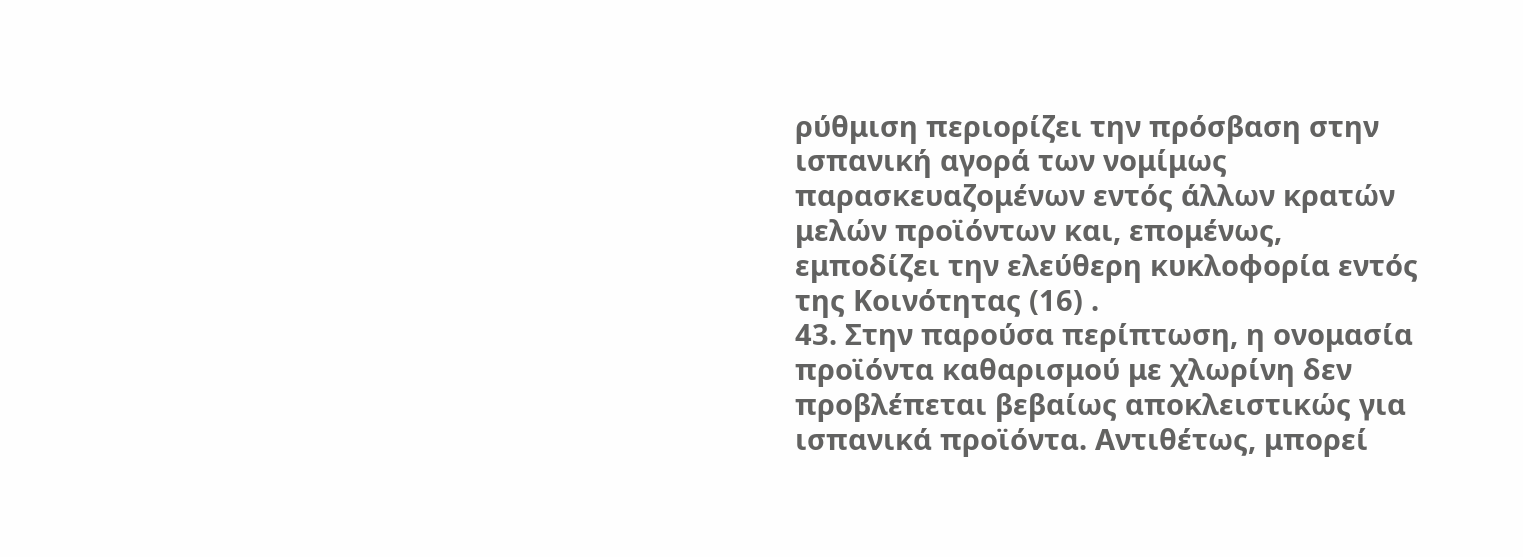ρύθμιση περιορίζει την πρόσβαση στην ισπανική αγορά των νομίμως παρασκευαζομένων εντός άλλων κρατών μελών προϊόντων και, επομένως, εμποδίζει την ελεύθερη κυκλοφορία εντός της Κοινότητας (16) .
43. Στην παρούσα περίπτωση, η ονομασία προϊόντα καθαρισμού με χλωρίνη δεν προβλέπεται βεβαίως αποκλειστικώς για ισπανικά προϊόντα. Αντιθέτως, μπορεί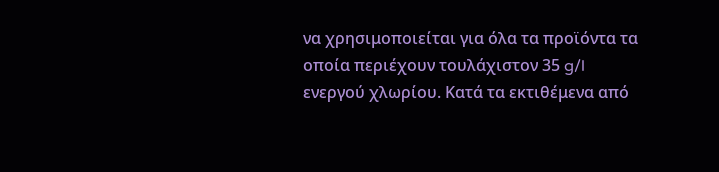να χρησιμοποιείται για όλα τα προϊόντα τα οποία περιέχουν τουλάχιστον 35 g/l ενεργού χλωρίου. Κατά τα εκτιθέμενα από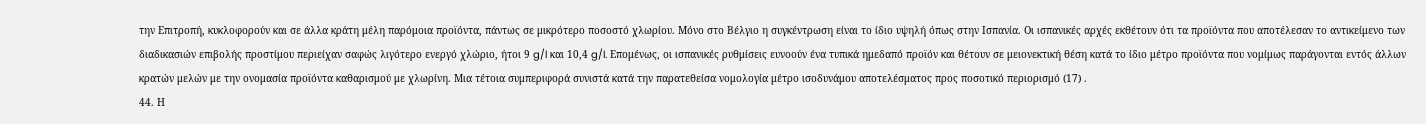την Επιτροπή, κυκλοφορούν και σε άλλα κράτη μέλη παρόμοια προϊόντα, πάντως σε μικρότερο ποσοστό χλωρίου. Μόνο στο Βέλγιο η συγκέντρωση είναι το ίδιο υψηλή όπως στην Ισπανία. Οι ισπανικές αρχές εκθέτουν ότι τα προϊόντα που αποτέλεσαν το αντικείμενο των διαδικασιών επιβολής προστίμου περιείχαν σαφώς λιγότερο ενεργό χλώριο, ήτοι 9 g/l και 10,4 g/l. Επομένως, οι ισπανικές ρυθμίσεις ευνοούν ένα τυπικά ημεδαπό προϊόν και θέτουν σε μειονεκτική θέση κατά το ίδιο μέτρο προϊόντα που νομίμως παράγονται εντός άλλων κρατών μελών με την ονομασία προϊόντα καθαρισμού με χλωρίνη. Μια τέτοια συμπεριφορά συνιστά κατά την παρατεθείσα νομολογία μέτρο ισοδυνάμου αποτελέσματος προς ποσοτικό περιορισμό (17) .
44. Η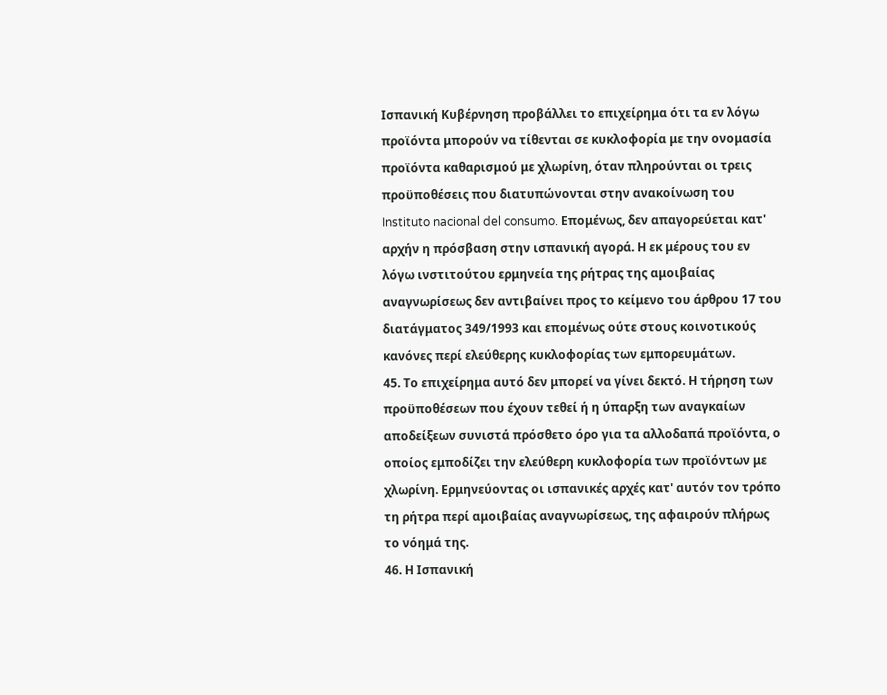Ισπανική Κυβέρνηση προβάλλει το επιχείρημα ότι τα εν λόγω προϊόντα μπορούν να τίθενται σε κυκλοφορία με την ονομασία προϊόντα καθαρισμού με χλωρίνη, όταν πληρούνται οι τρεις προϋποθέσεις που διατυπώνονται στην ανακοίνωση του Instituto nacional del consumo. Επομένως, δεν απαγορεύεται κατ' αρχήν η πρόσβαση στην ισπανική αγορά. Η εκ μέρους του εν λόγω ινστιτούτου ερμηνεία της ρήτρας της αμοιβαίας αναγνωρίσεως δεν αντιβαίνει προς το κείμενο του άρθρου 17 του διατάγματος 349/1993 και επομένως ούτε στους κοινοτικούς κανόνες περί ελεύθερης κυκλοφορίας των εμπορευμάτων.
45. Το επιχείρημα αυτό δεν μπορεί να γίνει δεκτό. Η τήρηση των προϋποθέσεων που έχουν τεθεί ή η ύπαρξη των αναγκαίων αποδείξεων συνιστά πρόσθετο όρο για τα αλλοδαπά προϊόντα, ο οποίος εμποδίζει την ελεύθερη κυκλοφορία των προϊόντων με χλωρίνη. Ερμηνεύοντας οι ισπανικές αρχές κατ' αυτόν τον τρόπο τη ρήτρα περί αμοιβαίας αναγνωρίσεως, της αφαιρούν πλήρως το νόημά της.
46. Η Ισπανική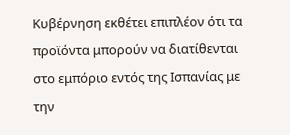Κυβέρνηση εκθέτει επιπλέον ότι τα προϊόντα μπορούν να διατίθενται στο εμπόριο εντός της Ισπανίας με την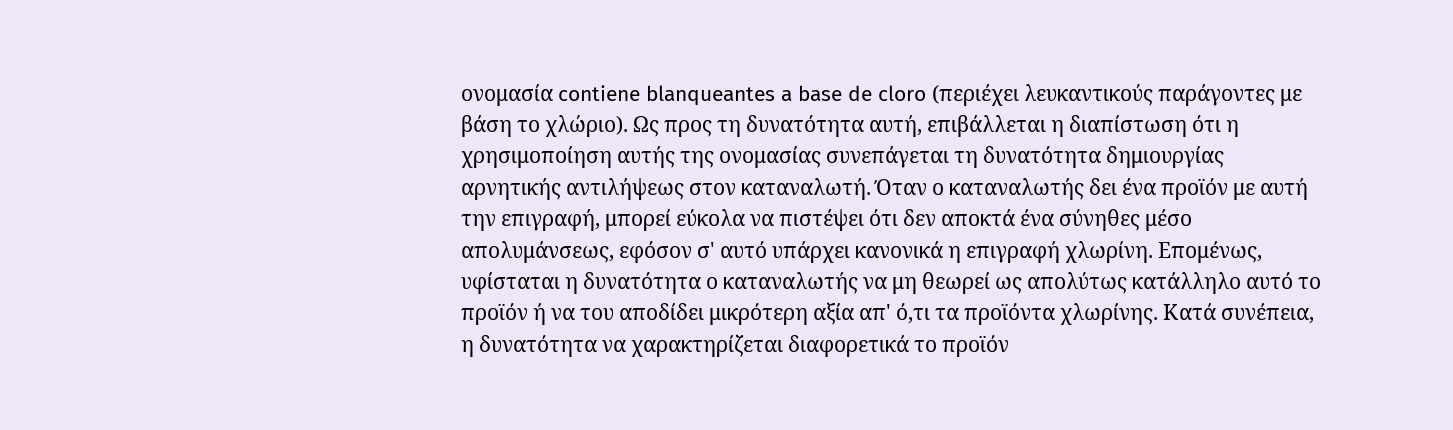ονομασία contiene blanqueantes a base de cloro (περιέχει λευκαντικούς παράγοντες με βάση το χλώριο). Ως προς τη δυνατότητα αυτή, επιβάλλεται η διαπίστωση ότι η χρησιμοποίηση αυτής της ονομασίας συνεπάγεται τη δυνατότητα δημιουργίας αρνητικής αντιλήψεως στον καταναλωτή. Όταν ο καταναλωτής δει ένα προϊόν με αυτή την επιγραφή, μπορεί εύκολα να πιστέψει ότι δεν αποκτά ένα σύνηθες μέσο απολυμάνσεως, εφόσον σ' αυτό υπάρχει κανονικά η επιγραφή χλωρίνη. Επομένως, υφίσταται η δυνατότητα ο καταναλωτής να μη θεωρεί ως απολύτως κατάλληλο αυτό το προϊόν ή να του αποδίδει μικρότερη αξία απ' ό,τι τα προϊόντα χλωρίνης. Κατά συνέπεια, η δυνατότητα να χαρακτηρίζεται διαφορετικά το προϊόν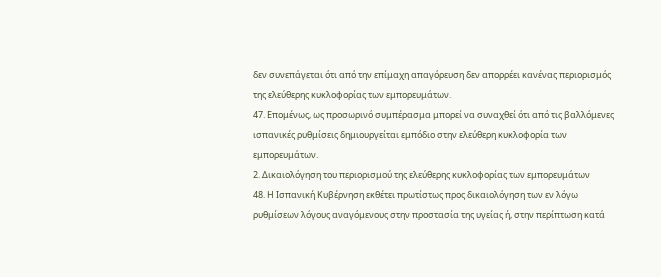δεν συνεπάγεται ότι από την επίμαχη απαγόρευση δεν απορρέει κανένας περιορισμός της ελεύθερης κυκλοφορίας των εμπορευμάτων.
47. Επομένως, ως προσωρινό συμπέρασμα μπορεί να συναχθεί ότι από τις βαλλόμενες ισπανικές ρυθμίσεις δημιουργείται εμπόδιο στην ελεύθερη κυκλοφορία των εμπορευμάτων.
2. Δικαιολόγηση του περιορισμού της ελεύθερης κυκλοφορίας των εμπορευμάτων
48. Η Ισπανική Κυβέρνηση εκθέτει πρωτίστως προς δικαιολόγηση των εν λόγω ρυθμίσεων λόγους αναγόμενους στην προστασία της υγείας ή, στην περίπτωση κατά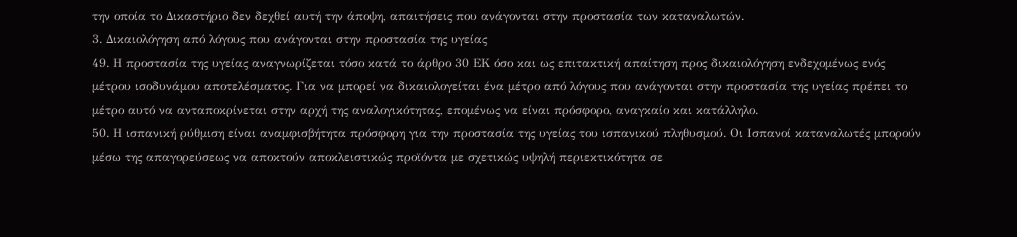την οποία το Δικαστήριο δεν δεχθεί αυτή την άποψη, απαιτήσεις που ανάγονται στην προστασία των καταναλωτών.
3. Δικαιολόγηση από λόγους που ανάγονται στην προστασία της υγείας
49. Η προστασία της υγείας αναγνωρίζεται τόσο κατά το άρθρο 30 ΕΚ όσο και ως επιτακτική απαίτηση προς δικαιολόγηση ενδεχομένως ενός μέτρου ισοδυνάμου αποτελέσματος. Για να μπορεί να δικαιολογείται ένα μέτρο από λόγους που ανάγονται στην προστασία της υγείας πρέπει το μέτρο αυτό να ανταποκρίνεται στην αρχή της αναλογικότητας, επομένως να είναι πρόσφορο, αναγκαίο και κατάλληλο.
50. Η ισπανική ρύθμιση είναι αναμφισβήτητα πρόσφορη για την προστασία της υγείας του ισπανικού πληθυσμού. Οι Ισπανοί καταναλωτές μπορούν μέσω της απαγορεύσεως να αποκτούν αποκλειστικώς προϊόντα με σχετικώς υψηλή περιεκτικότητα σε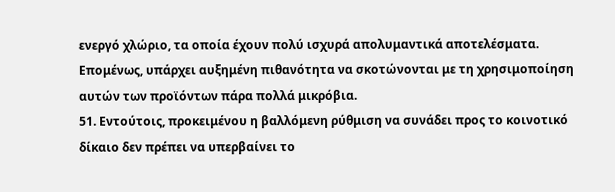ενεργό χλώριο, τα οποία έχουν πολύ ισχυρά απολυμαντικά αποτελέσματα. Επομένως, υπάρχει αυξημένη πιθανότητα να σκοτώνονται με τη χρησιμοποίηση αυτών των προϊόντων πάρα πολλά μικρόβια.
51. Εντούτοις, προκειμένου η βαλλόμενη ρύθμιση να συνάδει προς το κοινοτικό δίκαιο δεν πρέπει να υπερβαίνει το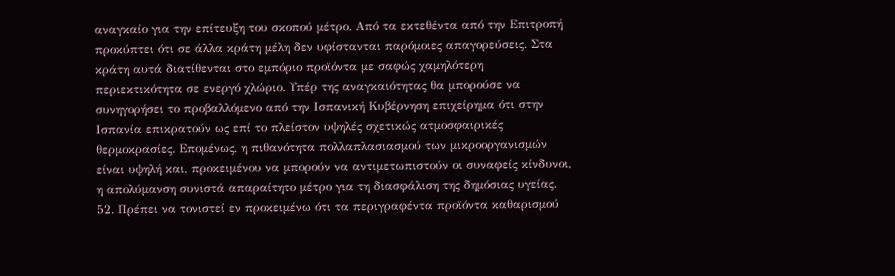αναγκαίο για την επίτευξη του σκοπού μέτρο. Από τα εκτεθέντα από την Επιτροπή προκύπτει ότι σε άλλα κράτη μέλη δεν υφίστανται παρόμοιες απαγορεύσεις. Στα κράτη αυτά διατίθενται στο εμπόριο προϊόντα με σαφώς χαμηλότερη περιεκτικότητα σε ενεργό χλώριο. Υπέρ της αναγκαιότητας θα μπορούσε να συνηγορήσει το προβαλλόμενο από την Ισπανική Κυβέρνηση επιχείρημα ότι στην Ισπανία επικρατούν ως επί το πλείστον υψηλές σχετικώς ατμοσφαιρικές θερμοκρασίες. Επομένως, η πιθανότητα πολλαπλασιασμού των μικροοργανισμών είναι υψηλή και, προκειμένου να μπορούν να αντιμετωπιστούν οι συναφείς κίνδυνοι, η απολύμανση συνιστά απαραίτητο μέτρο για τη διασφάλιση της δημόσιας υγείας.
52. Πρέπει να τονιστεί εν προκειμένω ότι τα περιγραφέντα προϊόντα καθαρισμού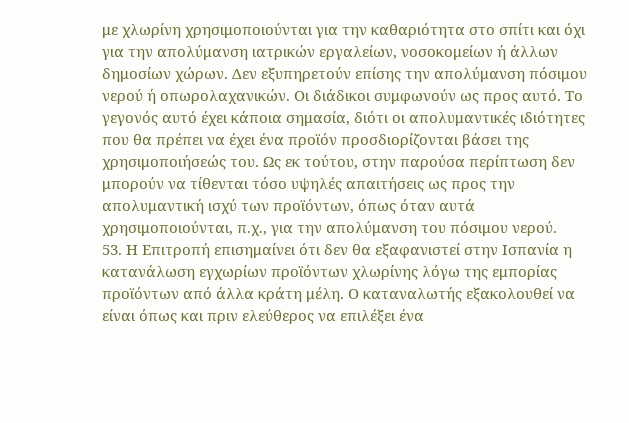με χλωρίνη χρησιμοποιούνται για την καθαριότητα στο σπίτι και όχι για την απολύμανση ιατρικών εργαλείων, νοσοκομείων ή άλλων δημοσίων χώρων. Δεν εξυπηρετούν επίσης την απολύμανση πόσιμου νερού ή οπωρολαχανικών. Οι διάδικοι συμφωνούν ως προς αυτό. Το γεγονός αυτό έχει κάποια σημασία, διότι οι απολυμαντικές ιδιότητες που θα πρέπει να έχει ένα προϊόν προσδιορίζονται βάσει της χρησιμοποιήσεώς του. Ως εκ τούτου, στην παρούσα περίπτωση δεν μπορούν να τίθενται τόσο υψηλές απαιτήσεις ως προς την απολυμαντική ισχύ των προϊόντων, όπως όταν αυτά χρησιμοποιούνται, π.χ., για την απολύμανση του πόσιμου νερού.
53. Η Επιτροπή επισημαίνει ότι δεν θα εξαφανιστεί στην Ισπανία η κατανάλωση εγχωρίων προϊόντων χλωρίνης λόγω της εμπορίας προϊόντων από άλλα κράτη μέλη. Ο καταναλωτής εξακολουθεί να είναι όπως και πριν ελεύθερος να επιλέξει ένα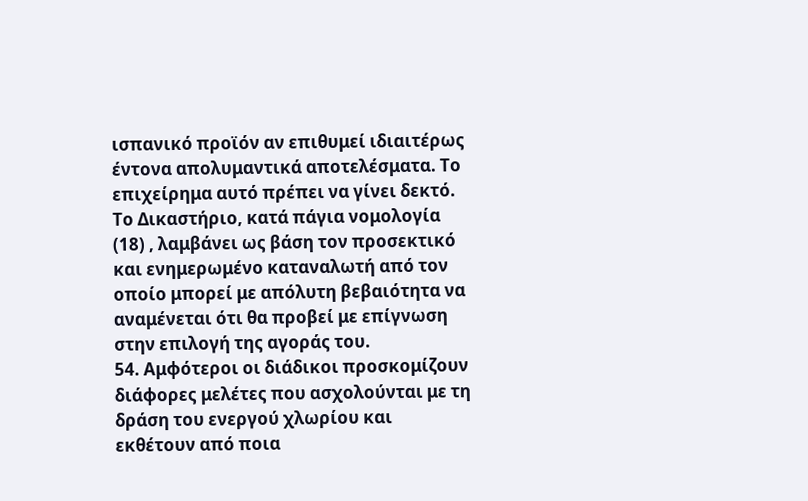ισπανικό προϊόν αν επιθυμεί ιδιαιτέρως έντονα απολυμαντικά αποτελέσματα. Το επιχείρημα αυτό πρέπει να γίνει δεκτό. Το Δικαστήριο, κατά πάγια νομολογία (18) , λαμβάνει ως βάση τον προσεκτικό και ενημερωμένο καταναλωτή από τον οποίο μπορεί με απόλυτη βεβαιότητα να αναμένεται ότι θα προβεί με επίγνωση στην επιλογή της αγοράς του.
54. Αμφότεροι οι διάδικοι προσκομίζουν διάφορες μελέτες που ασχολούνται με τη δράση του ενεργού χλωρίου και εκθέτουν από ποια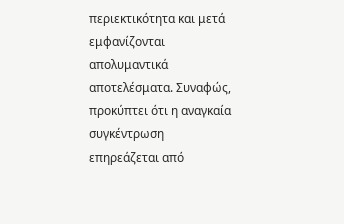περιεκτικότητα και μετά εμφανίζονται απολυμαντικά αποτελέσματα. Συναφώς, προκύπτει ότι η αναγκαία συγκέντρωση επηρεάζεται από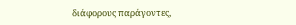διάφορους παράγοντες,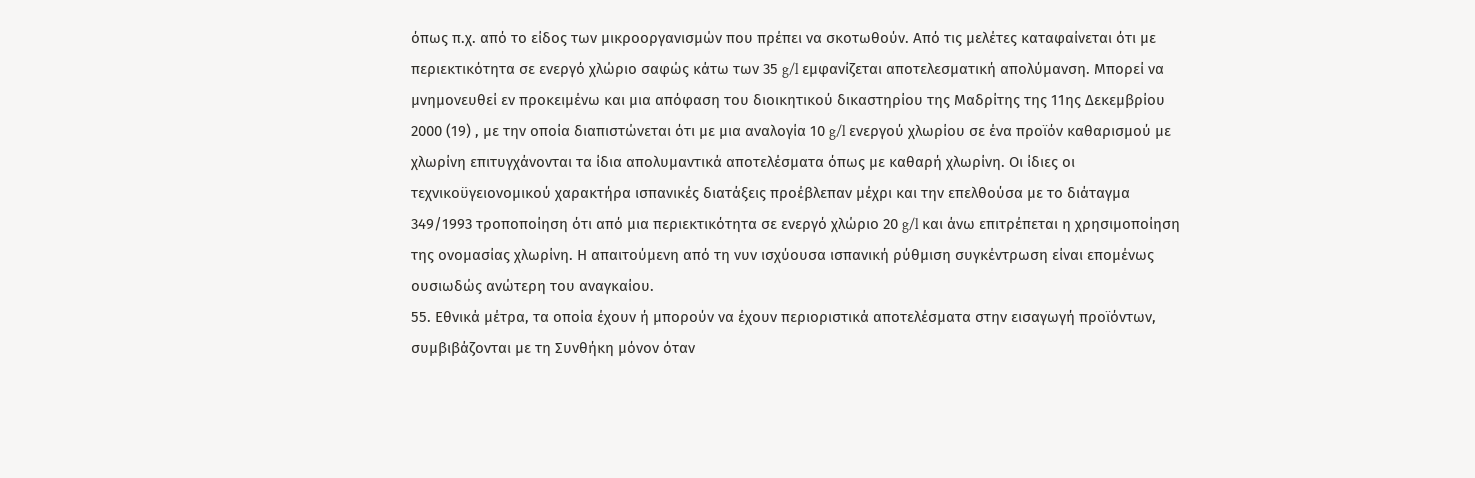όπως π.χ. από το είδος των μικροοργανισμών που πρέπει να σκοτωθούν. Από τις μελέτες καταφαίνεται ότι με περιεκτικότητα σε ενεργό χλώριο σαφώς κάτω των 35 g/l εμφανίζεται αποτελεσματική απολύμανση. Μπορεί να μνημονευθεί εν προκειμένω και μια απόφαση του διοικητικού δικαστηρίου της Μαδρίτης της 11ης Δεκεμβρίου 2000 (19) , με την οποία διαπιστώνεται ότι με μια αναλογία 10 g/l ενεργού χλωρίου σε ένα προϊόν καθαρισμού με χλωρίνη επιτυγχάνονται τα ίδια απολυμαντικά αποτελέσματα όπως με καθαρή χλωρίνη. Οι ίδιες οι τεχνικοϋγειονομικού χαρακτήρα ισπανικές διατάξεις προέβλεπαν μέχρι και την επελθούσα με το διάταγμα 349/1993 τροποποίηση ότι από μια περιεκτικότητα σε ενεργό χλώριο 20 g/l και άνω επιτρέπεται η χρησιμοποίηση της ονομασίας χλωρίνη. Η απαιτούμενη από τη νυν ισχύουσα ισπανική ρύθμιση συγκέντρωση είναι επομένως ουσιωδώς ανώτερη του αναγκαίου.
55. Εθνικά μέτρα, τα οποία έχουν ή μπορούν να έχουν περιοριστικά αποτελέσματα στην εισαγωγή προϊόντων, συμβιβάζονται με τη Συνθήκη μόνον όταν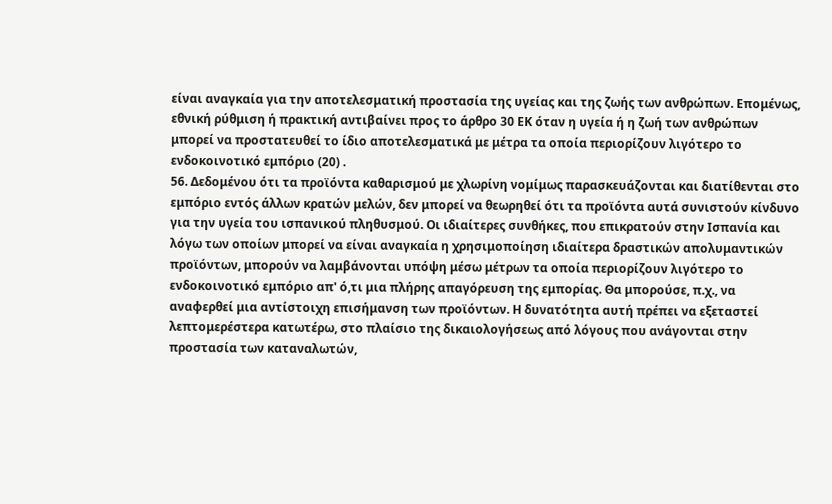είναι αναγκαία για την αποτελεσματική προστασία της υγείας και της ζωής των ανθρώπων. Επομένως, εθνική ρύθμιση ή πρακτική αντιβαίνει προς το άρθρο 30 ΕΚ όταν η υγεία ή η ζωή των ανθρώπων μπορεί να προστατευθεί το ίδιο αποτελεσματικά με μέτρα τα οποία περιορίζουν λιγότερο το ενδοκοινοτικό εμπόριο (20) .
56. Δεδομένου ότι τα προϊόντα καθαρισμού με χλωρίνη νομίμως παρασκευάζονται και διατίθενται στο εμπόριο εντός άλλων κρατών μελών, δεν μπορεί να θεωρηθεί ότι τα προϊόντα αυτά συνιστούν κίνδυνο για την υγεία του ισπανικού πληθυσμού. Οι ιδιαίτερες συνθήκες, που επικρατούν στην Ισπανία και λόγω των οποίων μπορεί να είναι αναγκαία η χρησιμοποίηση ιδιαίτερα δραστικών απολυμαντικών προϊόντων, μπορούν να λαμβάνονται υπόψη μέσω μέτρων τα οποία περιορίζουν λιγότερο το ενδοκοινοτικό εμπόριο απ' ό,τι μια πλήρης απαγόρευση της εμπορίας. Θα μπορούσε, π.χ., να αναφερθεί μια αντίστοιχη επισήμανση των προϊόντων. Η δυνατότητα αυτή πρέπει να εξεταστεί λεπτομερέστερα κατωτέρω, στο πλαίσιο της δικαιολογήσεως από λόγους που ανάγονται στην προστασία των καταναλωτών,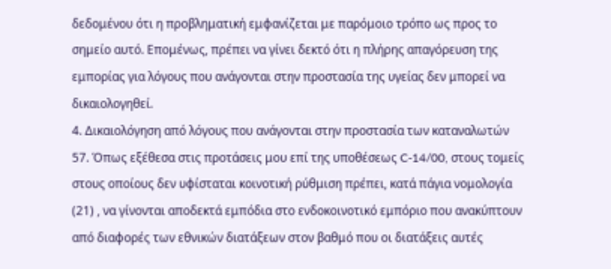δεδομένου ότι η προβληματική εμφανίζεται με παρόμοιο τρόπο ως προς το σημείο αυτό. Επομένως, πρέπει να γίνει δεκτό ότι η πλήρης απαγόρευση της εμπορίας για λόγους που ανάγονται στην προστασία της υγείας δεν μπορεί να δικαιολογηθεί.
4. Δικαιολόγηση από λόγους που ανάγονται στην προστασία των καταναλωτών
57. Όπως εξέθεσα στις προτάσεις μου επί της υποθέσεως C-14/00, στους τομείς στους οποίους δεν υφίσταται κοινοτική ρύθμιση πρέπει, κατά πάγια νομολογία (21) , να γίνονται αποδεκτά εμπόδια στο ενδοκοινοτικό εμπόριο που ανακύπτουν από διαφορές των εθνικών διατάξεων στον βαθμό που οι διατάξεις αυτές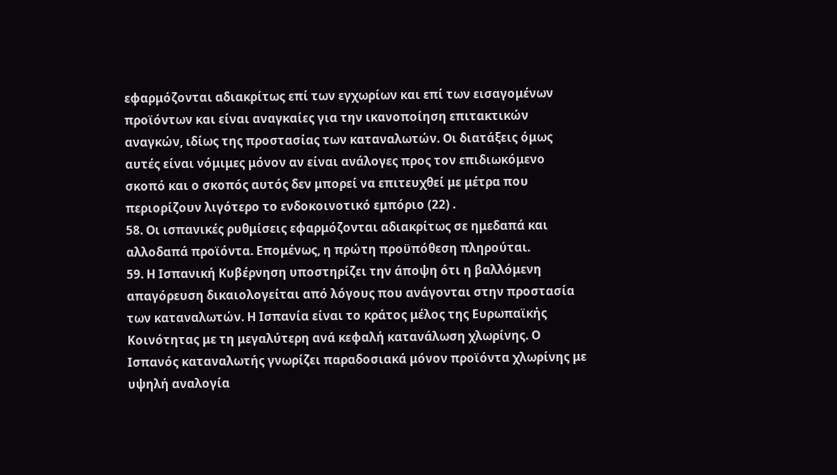εφαρμόζονται αδιακρίτως επί των εγχωρίων και επί των εισαγομένων προϊόντων και είναι αναγκαίες για την ικανοποίηση επιτακτικών αναγκών, ιδίως της προστασίας των καταναλωτών. Οι διατάξεις όμως αυτές είναι νόμιμες μόνον αν είναι ανάλογες προς τον επιδιωκόμενο σκοπό και ο σκοπός αυτός δεν μπορεί να επιτευχθεί με μέτρα που περιορίζουν λιγότερο το ενδοκοινοτικό εμπόριο (22) .
58. Οι ισπανικές ρυθμίσεις εφαρμόζονται αδιακρίτως σε ημεδαπά και αλλοδαπά προϊόντα. Επομένως, η πρώτη προϋπόθεση πληρούται.
59. Η Ισπανική Κυβέρνηση υποστηρίζει την άποψη ότι η βαλλόμενη απαγόρευση δικαιολογείται από λόγους που ανάγονται στην προστασία των καταναλωτών. Η Ισπανία είναι το κράτος μέλος της Ευρωπαϊκής Κοινότητας με τη μεγαλύτερη ανά κεφαλή κατανάλωση χλωρίνης. Ο Ισπανός καταναλωτής γνωρίζει παραδοσιακά μόνον προϊόντα χλωρίνης με υψηλή αναλογία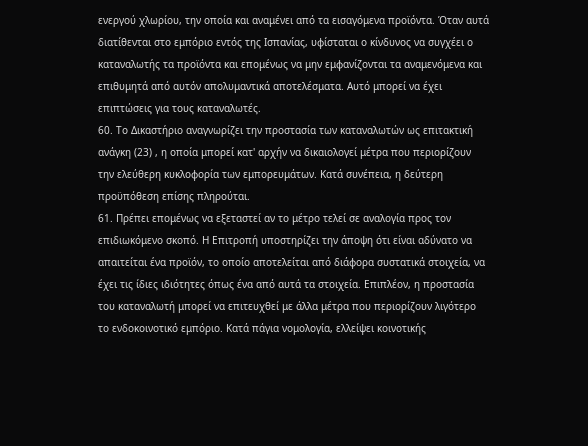ενεργού χλωρίου, την οποία και αναμένει από τα εισαγόμενα προϊόντα. Όταν αυτά διατίθενται στο εμπόριο εντός της Ισπανίας, υφίσταται ο κίνδυνος να συγχέει ο καταναλωτής τα προϊόντα και επομένως να μην εμφανίζονται τα αναμενόμενα και επιθυμητά από αυτόν απολυμαντικά αποτελέσματα. Αυτό μπορεί να έχει επιπτώσεις για τους καταναλωτές.
60. Το Δικαστήριο αναγνωρίζει την προστασία των καταναλωτών ως επιτακτική ανάγκη (23) , η οποία μπορεί κατ' αρχήν να δικαιολογεί μέτρα που περιορίζουν την ελεύθερη κυκλοφορία των εμπορευμάτων. Κατά συνέπεια, η δεύτερη προϋπόθεση επίσης πληρούται.
61. Πρέπει επομένως να εξεταστεί αν το μέτρο τελεί σε αναλογία προς τον επιδιωκόμενο σκοπό. Η Επιτροπή υποστηρίζει την άποψη ότι είναι αδύνατο να απαιτείται ένα προϊόν, το οποίο αποτελείται από διάφορα συστατικά στοιχεία, να έχει τις ίδιες ιδιότητες όπως ένα από αυτά τα στοιχεία. Επιπλέον, η προστασία του καταναλωτή μπορεί να επιτευχθεί με άλλα μέτρα που περιορίζουν λιγότερο το ενδοκοινοτικό εμπόριο. Κατά πάγια νομολογία, ελλείψει κοινοτικής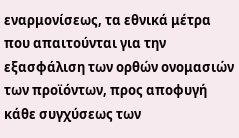εναρμονίσεως, τα εθνικά μέτρα που απαιτούνται για την εξασφάλιση των ορθών ονομασιών των προϊόντων, προς αποφυγή κάθε συγχύσεως των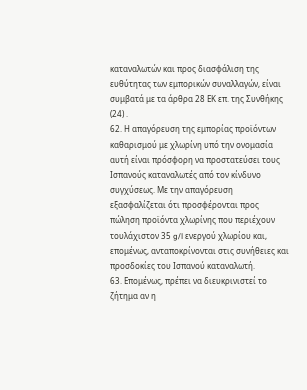καταναλωτών και προς διασφάλιση της ευθύτητας των εμπορικών συναλλαγών, είναι συμβατά με τα άρθρα 28 ΕΚ επ. της Συνθήκης (24) .
62. Η απαγόρευση της εμπορίας προϊόντων καθαρισμού με χλωρίνη υπό την ονομασία αυτή είναι πρόσφορη να προστατεύσει τους Ισπανούς καταναλωτές από τον κίνδυνο συγχύσεως. Με την απαγόρευση εξασφαλίζεται ότι προσφέρονται προς πώληση προϊόντα χλωρίνης που περιέχουν τουλάχιστον 35 g/l ενεργού χλωρίου και, επομένως, ανταποκρίνονται στις συνήθειες και προσδοκίες του Ισπανού καταναλωτή.
63. Επομένως, πρέπει να διευκρινιστεί το ζήτημα αν η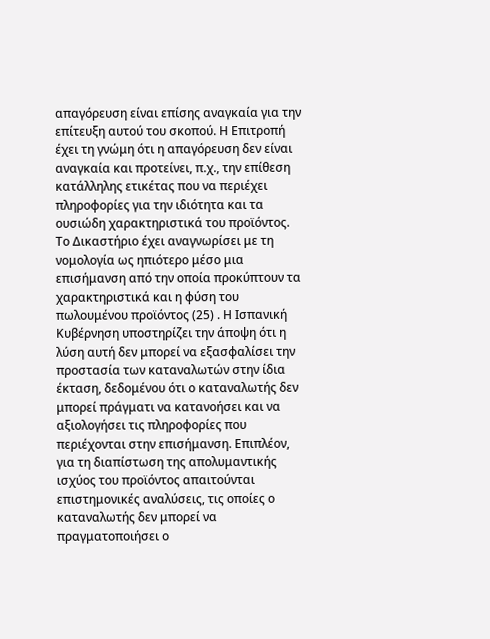απαγόρευση είναι επίσης αναγκαία για την επίτευξη αυτού του σκοπού. Η Επιτροπή έχει τη γνώμη ότι η απαγόρευση δεν είναι αναγκαία και προτείνει, π.χ., την επίθεση κατάλληλης ετικέτας που να περιέχει πληροφορίες για την ιδιότητα και τα ουσιώδη χαρακτηριστικά του προϊόντος. Το Δικαστήριο έχει αναγνωρίσει με τη νομολογία ως ηπιότερο μέσο μια επισήμανση από την οποία προκύπτουν τα χαρακτηριστικά και η φύση του πωλουμένου προϊόντος (25) . Η Ισπανική Κυβέρνηση υποστηρίζει την άποψη ότι η λύση αυτή δεν μπορεί να εξασφαλίσει την προστασία των καταναλωτών στην ίδια έκταση, δεδομένου ότι ο καταναλωτής δεν μπορεί πράγματι να κατανοήσει και να αξιολογήσει τις πληροφορίες που περιέχονται στην επισήμανση. Επιπλέον, για τη διαπίστωση της απολυμαντικής ισχύος του προϊόντος απαιτούνται επιστημονικές αναλύσεις, τις οποίες ο καταναλωτής δεν μπορεί να πραγματοποιήσει ο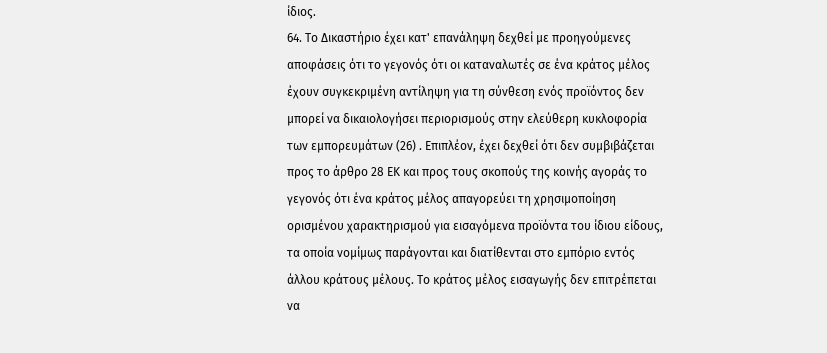ίδιος.
64. Το Δικαστήριο έχει κατ' επανάληψη δεχθεί με προηγούμενες αποφάσεις ότι το γεγονός ότι οι καταναλωτές σε ένα κράτος μέλος έχουν συγκεκριμένη αντίληψη για τη σύνθεση ενός προϊόντος δεν μπορεί να δικαιολογήσει περιορισμούς στην ελεύθερη κυκλοφορία των εμπορευμάτων (26) . Επιπλέον, έχει δεχθεί ότι δεν συμβιβάζεται προς το άρθρο 28 ΕΚ και προς τους σκοπούς της κοινής αγοράς το γεγονός ότι ένα κράτος μέλος απαγορεύει τη χρησιμοποίηση ορισμένου χαρακτηρισμού για εισαγόμενα προϊόντα του ίδιου είδους, τα οποία νομίμως παράγονται και διατίθενται στο εμπόριο εντός άλλου κράτους μέλους. Το κράτος μέλος εισαγωγής δεν επιτρέπεται να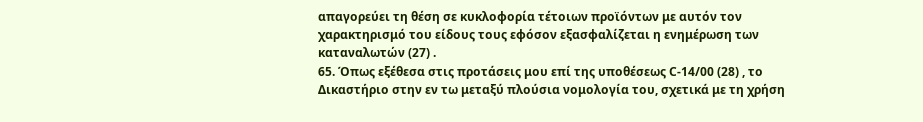απαγορεύει τη θέση σε κυκλοφορία τέτοιων προϊόντων με αυτόν τον χαρακτηρισμό του είδους τους εφόσον εξασφαλίζεται η ενημέρωση των καταναλωτών (27) .
65. Όπως εξέθεσα στις προτάσεις μου επί της υποθέσεως C-14/00 (28) , το Δικαστήριο στην εν τω μεταξύ πλούσια νομολογία του, σχετικά με τη χρήση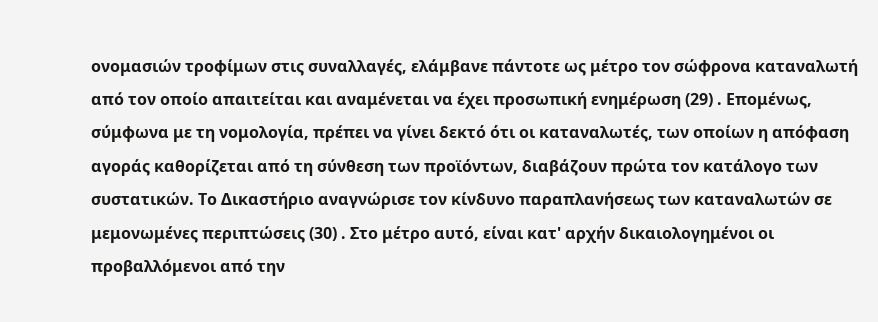ονομασιών τροφίμων στις συναλλαγές, ελάμβανε πάντοτε ως μέτρο τον σώφρονα καταναλωτή από τον οποίο απαιτείται και αναμένεται να έχει προσωπική ενημέρωση (29) . Επομένως, σύμφωνα με τη νομολογία, πρέπει να γίνει δεκτό ότι οι καταναλωτές, των οποίων η απόφαση αγοράς καθορίζεται από τη σύνθεση των προϊόντων, διαβάζουν πρώτα τον κατάλογο των συστατικών. Το Δικαστήριο αναγνώρισε τον κίνδυνο παραπλανήσεως των καταναλωτών σε μεμονωμένες περιπτώσεις (30) . Στο μέτρο αυτό, είναι κατ' αρχήν δικαιολογημένοι οι προβαλλόμενοι από την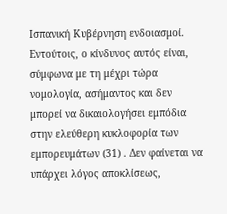Ισπανική Κυβέρνηση ενδοιασμοί. Εντούτοις, ο κίνδυνος αυτός είναι, σύμφωνα με τη μέχρι τώρα νομολογία, ασήμαντος και δεν μπορεί να δικαιολογήσει εμπόδια στην ελεύθερη κυκλοφορία των εμπορευμάτων (31) . Δεν φαίνεται να υπάρχει λόγος αποκλίσεως,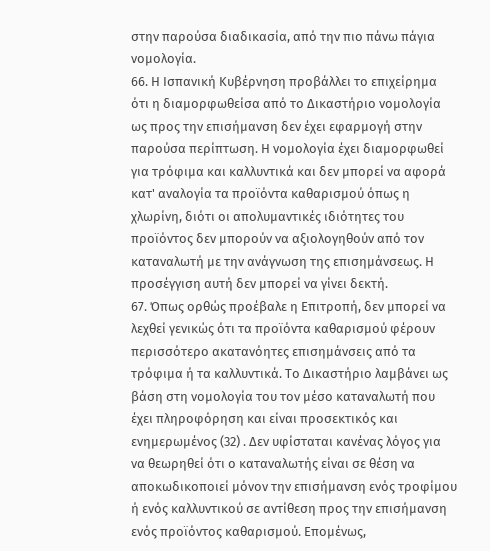στην παρούσα διαδικασία, από την πιο πάνω πάγια νομολογία.
66. Η Ισπανική Κυβέρνηση προβάλλει το επιχείρημα ότι η διαμορφωθείσα από το Δικαστήριο νομολογία ως προς την επισήμανση δεν έχει εφαρμογή στην παρούσα περίπτωση. Η νομολογία έχει διαμορφωθεί για τρόφιμα και καλλυντικά και δεν μπορεί να αφορά κατ' αναλογία τα προϊόντα καθαρισμού όπως η χλωρίνη, διότι οι απολυμαντικές ιδιότητες του προϊόντος δεν μπορούν να αξιολογηθούν από τον καταναλωτή με την ανάγνωση της επισημάνσεως. Η προσέγγιση αυτή δεν μπορεί να γίνει δεκτή.
67. Όπως ορθώς προέβαλε η Επιτροπή, δεν μπορεί να λεχθεί γενικώς ότι τα προϊόντα καθαρισμού φέρουν περισσότερο ακατανόητες επισημάνσεις από τα τρόφιμα ή τα καλλυντικά. Το Δικαστήριο λαμβάνει ως βάση στη νομολογία του τον μέσο καταναλωτή που έχει πληροφόρηση και είναι προσεκτικός και ενημερωμένος (32) . Δεν υφίσταται κανένας λόγος για να θεωρηθεί ότι ο καταναλωτής είναι σε θέση να αποκωδικοποιεί μόνον την επισήμανση ενός τροφίμου ή ενός καλλυντικού σε αντίθεση προς την επισήμανση ενός προϊόντος καθαρισμού. Επομένως,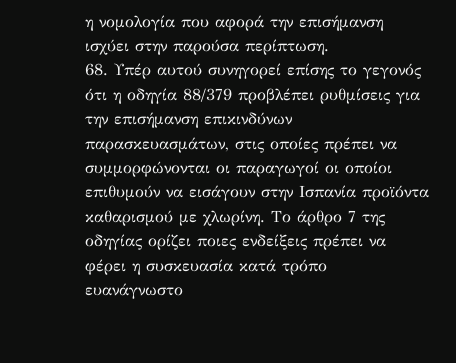η νομολογία που αφορά την επισήμανση ισχύει στην παρούσα περίπτωση.
68. Υπέρ αυτού συνηγορεί επίσης το γεγονός ότι η οδηγία 88/379 προβλέπει ρυθμίσεις για την επισήμανση επικινδύνων παρασκευασμάτων, στις οποίες πρέπει να συμμορφώνονται οι παραγωγοί οι οποίοι επιθυμούν να εισάγουν στην Ισπανία προϊόντα καθαρισμού με χλωρίνη. Το άρθρο 7 της οδηγίας ορίζει ποιες ενδείξεις πρέπει να φέρει η συσκευασία κατά τρόπο ευανάγνωστο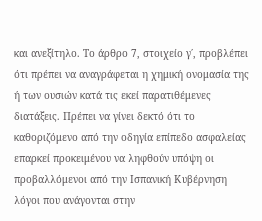και ανεξίτηλο. Το άρθρο 7, στοιχείο γ΄, προβλέπει ότι πρέπει να αναγράφεται η χημική ονομασία της ή των ουσιών κατά τις εκεί παρατιθέμενες διατάξεις. Πρέπει να γίνει δεκτό ότι το καθοριζόμενο από την οδηγία επίπεδο ασφαλείας επαρκεί προκειμένου να ληφθούν υπόψη οι προβαλλόμενοι από την Ισπανική Κυβέρνηση λόγοι που ανάγονται στην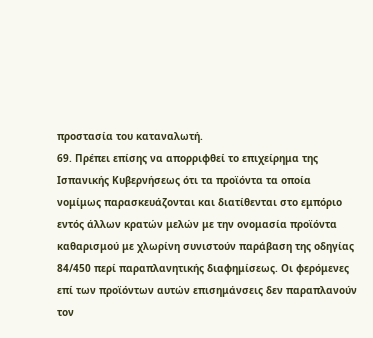προστασία του καταναλωτή.
69. Πρέπει επίσης να απορριφθεί το επιχείρημα της Ισπανικής Κυβερνήσεως ότι τα προϊόντα τα οποία νομίμως παρασκευάζονται και διατίθενται στο εμπόριο εντός άλλων κρατών μελών με την ονομασία προϊόντα καθαρισμού με χλωρίνη συνιστούν παράβαση της οδηγίας 84/450 περί παραπλανητικής διαφημίσεως. Οι φερόμενες επί των προϊόντων αυτών επισημάνσεις δεν παραπλανούν τον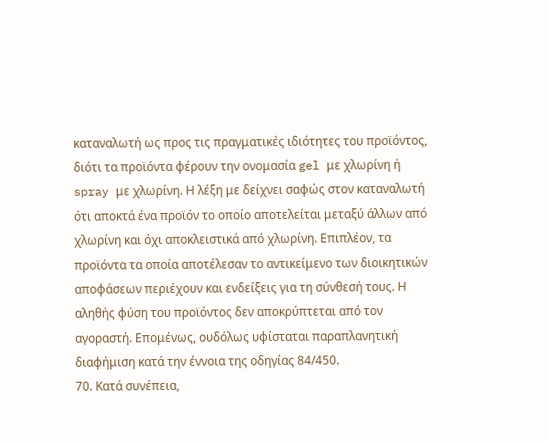καταναλωτή ως προς τις πραγματικές ιδιότητες του προϊόντος, διότι τα προϊόντα φέρουν την ονομασία gel με χλωρίνη ή spray με χλωρίνη. Η λέξη με δείχνει σαφώς στον καταναλωτή ότι αποκτά ένα προϊόν το οποίο αποτελείται μεταξύ άλλων από χλωρίνη και όχι αποκλειστικά από χλωρίνη. Επιπλέον, τα προϊόντα τα οποία αποτέλεσαν το αντικείμενο των διοικητικών αποφάσεων περιέχουν και ενδείξεις για τη σύνθεσή τους. Η αληθής φύση του προϊόντος δεν αποκρύπτεται από τον αγοραστή. Επομένως, ουδόλως υφίσταται παραπλανητική διαφήμιση κατά την έννοια της οδηγίας 84/450.
70. Κατά συνέπεια,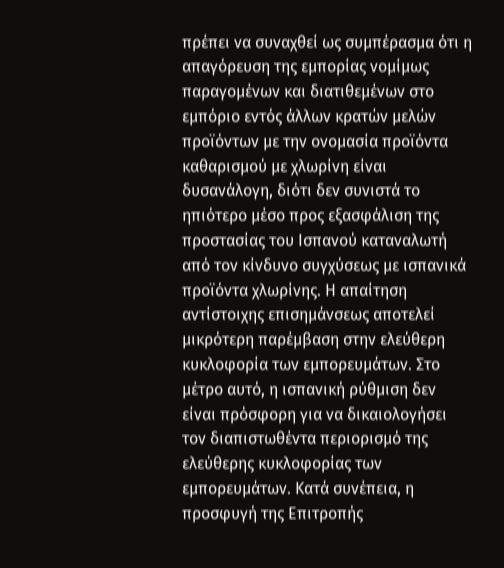πρέπει να συναχθεί ως συμπέρασμα ότι η απαγόρευση της εμπορίας νομίμως παραγομένων και διατιθεμένων στο εμπόριο εντός άλλων κρατών μελών προϊόντων με την ονομασία προϊόντα καθαρισμού με χλωρίνη είναι δυσανάλογη, διότι δεν συνιστά το ηπιότερο μέσο προς εξασφάλιση της προστασίας του Ισπανού καταναλωτή από τον κίνδυνο συγχύσεως με ισπανικά προϊόντα χλωρίνης. Η απαίτηση αντίστοιχης επισημάνσεως αποτελεί μικρότερη παρέμβαση στην ελεύθερη κυκλοφορία των εμπορευμάτων. Στο μέτρο αυτό, η ισπανική ρύθμιση δεν είναι πρόσφορη για να δικαιολογήσει τον διαπιστωθέντα περιορισμό της ελεύθερης κυκλοφορίας των εμπορευμάτων. Κατά συνέπεια, η προσφυγή της Επιτροπής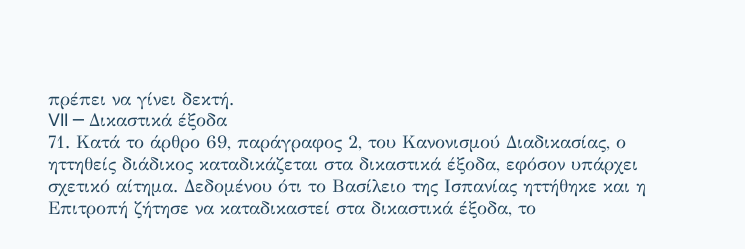πρέπει να γίνει δεκτή.
VII ─ Δικαστικά έξοδα
71. Κατά το άρθρο 69, παράγραφος 2, του Κανονισμού Διαδικασίας, ο ηττηθείς διάδικος καταδικάζεται στα δικαστικά έξοδα, εφόσον υπάρχει σχετικό αίτημα. Δεδομένου ότι το Βασίλειο της Ισπανίας ηττήθηκε και η Επιτροπή ζήτησε να καταδικαστεί στα δικαστικά έξοδα, το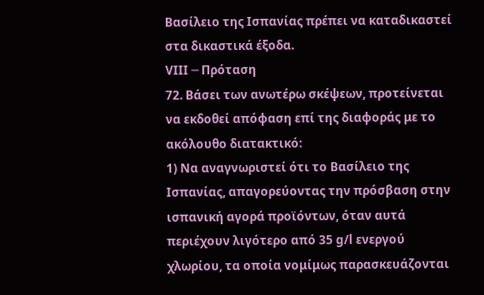Βασίλειο της Ισπανίας πρέπει να καταδικαστεί στα δικαστικά έξοδα.
VIII ─ Πρόταση
72. Βάσει των ανωτέρω σκέψεων, προτείνεται να εκδοθεί απόφαση επί της διαφοράς με το ακόλουθο διατακτικό:
1) Να αναγνωριστεί ότι το Βασίλειο της Ισπανίας, απαγορεύοντας την πρόσβαση στην ισπανική αγορά προϊόντων, όταν αυτά περιέχουν λιγότερο από 35 g/l ενεργού χλωρίου, τα οποία νομίμως παρασκευάζονται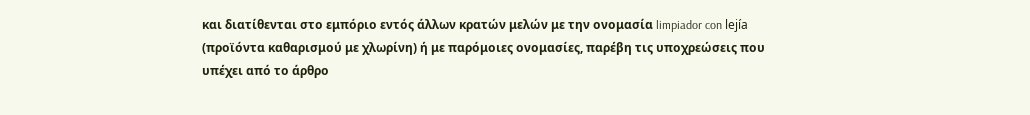και διατίθενται στο εμπόριο εντός άλλων κρατών μελών με την ονομασία limpiador con lejía (προϊόντα καθαρισμού με χλωρίνη) ή με παρόμοιες ονομασίες, παρέβη τις υποχρεώσεις που υπέχει από το άρθρο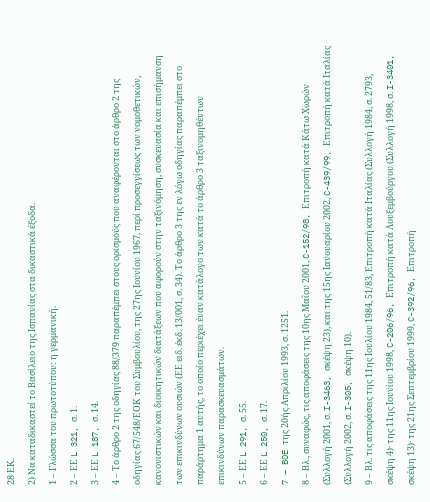28 ΕΚ.
2) Να καταδικαστεί το Βασίλειο της Ισπανίας στα δικαστικά έξοδα.
1 – Γλώσσα του πρωτοτύπου: η γερμανική.
2 – ΕΕ L 321, σ. 1.
3 – ΕΕ L 187, σ. 14.
4 – Το άρθρο 2 της οδηγίας 88/379 παραπέμπει στους ορισμούς που αναφέρονται στο άρθρο 2 της οδηγίας 67/548/ΕΟΚ του Συμβουλίου, της 27ης Ιουνίου 1967, περί προσεγγίσεως των νομοθετικών, κανονιστικών και διοικητικών διατάξεων που αφορούν στην ταξινόμηση, συσκευασία και επισήμανση των επικινδύνων ουσιών (ΕΕ ειδ. έκδ. 13/001, σ. 34). Το άρθρο 3 της εν λόγω οδηγίας παραπέμπει στο παράρτημα 1 αυτής, το οποίο περιέχει έναν κατάλογο των κατά το άρθρο 3 ταξινομηθέντων επικινδύνων παρασκευασμάτων.
5 – ΕΕ L 291, σ. 55.
6 – ΕΕ L 250, σ. 17.
7 – BOE της 20ής Απριλίου 1993, σ. 1251.
8 – Βλ., συναφώς, τις αποφάσεις της 10ης Μαΐου 2001, C-152/98, Επιτροπή κατά Κάτω Χωρών (Συλλογή 2001, σ. I-3463, σκέψη 23), και της 15ης Ιανουαρίου 2002, C-439/99, Επιτροπή κατά Ιταλίας (Συλλογή 2002, σ. I-305, σκέψη 10).
9 – Βλ. τις αποφάσεις της 11ης Ιουλίου 1984, 51/83, Επιτροπή κατά Ιταλίας (Συλλογή 1984, σ. 2793, σκέψη 4)· της 11ης Ιουνίου 1998, C-206/96, Επιτροπή κατά Λουξεμβούργου (Συλλογή 1998, σ. I-3401, σκέψη 13)· της 21ης Σεπτεμβρίου 1999, C-392/96, Επιτροπή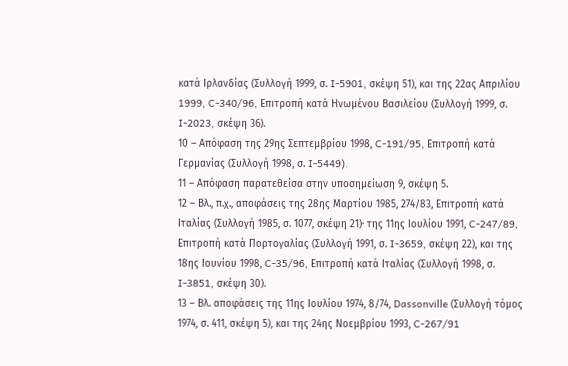κατά Ιρλανδίας (Συλλογή 1999, σ. I-5901, σκέψη 51), και της 22ας Απριλίου 1999, C-340/96, Επιτροπή κατά Ηνωμένου Βασιλείου (Συλλογή 1999, σ. I-2023, σκέψη 36).
10 – Απόφαση της 29ης Σεπτεμβρίου 1998, C-191/95, Επιτροπή κατά Γερμανίας (Συλλογή 1998, σ. I-5449).
11 – Απόφαση παρατεθείσα στην υποσημείωση 9, σκέψη 5.
12 – Βλ., π.χ., αποφάσεις της 28ης Μαρτίου 1985, 274/83, Επιτροπή κατά Ιταλίας (Συλλογή 1985, σ. 1077, σκέψη 21)· της 11ης Ιουλίου 1991, C-247/89, Επιτροπή κατά Πορτογαλίας (Συλλογή 1991, σ. I-3659, σκέψη 22), και της 18ης Ιουνίου 1998, C-35/96, Επιτροπή κατά Ιταλίας (Συλλογή 1998, σ. I-3851, σκέψη 30).
13 – Βλ. αποφάσεις της 11ης Ιουλίου 1974, 8/74, Dassonville (Συλλογή τόμος 1974, σ. 411, σκέψη 5), και της 24ης Νοεμβρίου 1993, C-267/91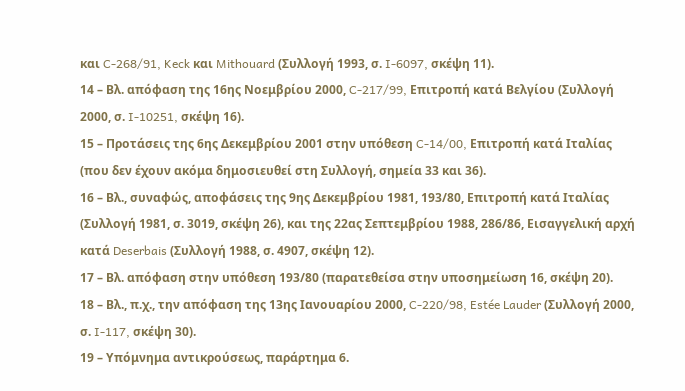και C-268/91, Keck και Mithouard (Συλλογή 1993, σ. I-6097, σκέψη 11).
14 – Βλ. απόφαση της 16ης Νοεμβρίου 2000, C-217/99, Επιτροπή κατά Βελγίου (Συλλογή 2000, σ. I-10251, σκέψη 16).
15 – Προτάσεις της 6ης Δεκεμβρίου 2001 στην υπόθεση C-14/00, Επιτροπή κατά Ιταλίας (που δεν έχουν ακόμα δημοσιευθεί στη Συλλογή, σημεία 33 και 36).
16 – Βλ., συναφώς, αποφάσεις της 9ης Δεκεμβρίου 1981, 193/80, Επιτροπή κατά Ιταλίας (Συλλογή 1981, σ. 3019, σκέψη 26), και της 22ας Σεπτεμβρίου 1988, 286/86, Εισαγγελική αρχή κατά Deserbais (Συλλογή 1988, σ. 4907, σκέψη 12).
17 – Βλ. απόφαση στην υπόθεση 193/80 (παρατεθείσα στην υποσημείωση 16, σκέψη 20).
18 – Βλ., π.χ., την απόφαση της 13ης Ιανουαρίου 2000, C-220/98, Estée Lauder (Συλλογή 2000, σ. I-117, σκέψη 30).
19 – Υπόμνημα αντικρούσεως, παράρτημα 6.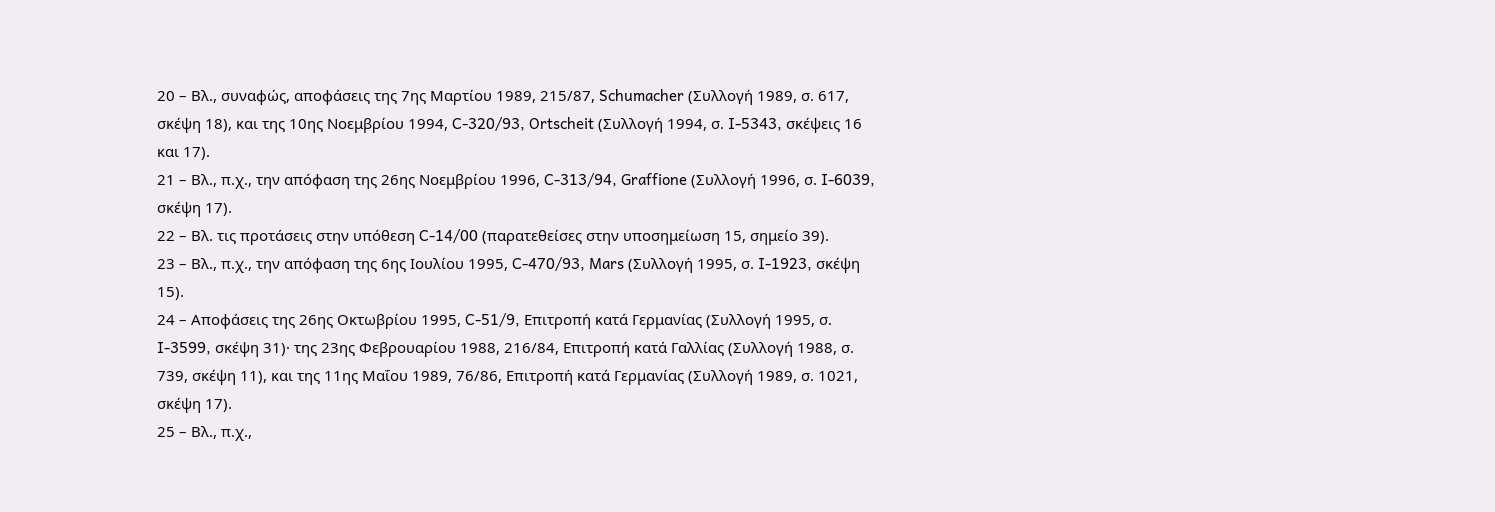20 – Βλ., συναφώς, αποφάσεις της 7ης Μαρτίου 1989, 215/87, Schumacher (Συλλογή 1989, σ. 617, σκέψη 18), και της 10ης Νοεμβρίου 1994, C-320/93, Ortscheit (Συλλογή 1994, σ. I-5343, σκέψεις 16 και 17).
21 – Βλ., π.χ., την απόφαση της 26ης Νοεμβρίου 1996, C-313/94, Graffione (Συλλογή 1996, σ. I-6039, σκέψη 17).
22 – Βλ. τις προτάσεις στην υπόθεση C-14/00 (παρατεθείσες στην υποσημείωση 15, σημείο 39).
23 – Βλ., π.χ., την απόφαση της 6ης Ιουλίου 1995, C-470/93, Mars (Συλλογή 1995, σ. I-1923, σκέψη 15).
24 – Αποφάσεις της 26ης Οκτωβρίου 1995, C-51/9, Επιτροπή κατά Γερμανίας (Συλλογή 1995, σ. I-3599, σκέψη 31)· της 23ης Φεβρουαρίου 1988, 216/84, Επιτροπή κατά Γαλλίας (Συλλογή 1988, σ. 739, σκέψη 11), και της 11ης Μαΐου 1989, 76/86, Επιτροπή κατά Γερμανίας (Συλλογή 1989, σ. 1021, σκέψη 17).
25 – Βλ., π.χ.,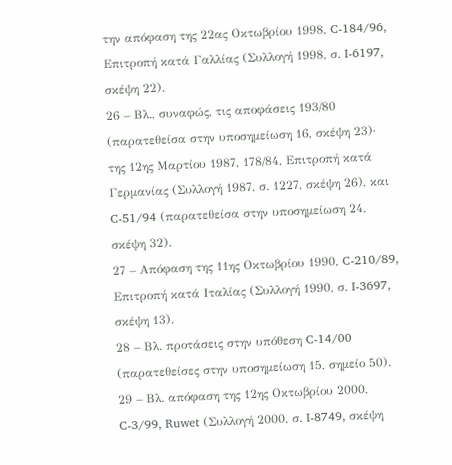την απόφαση της 22ας Οκτωβρίου 1998, C-184/96, Επιτροπή κατά Γαλλίας (Συλλογή 1998, σ. I-6197, σκέψη 22).
26 – Βλ., συναφώς, τις αποφάσεις 193/80 (παρατεθείσα στην υποσημείωση 16, σκέψη 23)· της 12ης Μαρτίου 1987, 178/84, Επιτροπή κατά Γερμανίας (Συλλογή 1987, σ. 1227, σκέψη 26), και C-51/94 (παρατεθείσα στην υποσημείωση 24, σκέψη 32).
27 – Απόφαση της 11ης Οκτωβρίου 1990, C-210/89, Επιτροπή κατά Ιταλίας (Συλλογή 1990, σ. I-3697, σκέψη 13).
28 – Βλ. προτάσεις στην υπόθεση C-14/00 (παρατεθείσες στην υποσημείωση 15, σημείο 50).
29 – Βλ. απόφαση της 12ης Οκτωβρίου 2000, C-3/99, Ruwet (Συλλογή 2000, σ. I-8749, σκέψη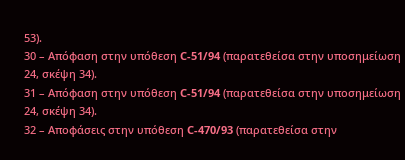53).
30 – Απόφαση στην υπόθεση C-51/94 (παρατεθείσα στην υποσημείωση 24, σκέψη 34).
31 – Απόφαση στην υπόθεση C-51/94 (παρατεθείσα στην υποσημείωση 24, σκέψη 34).
32 – Αποφάσεις στην υπόθεση C-470/93 (παρατεθείσα στην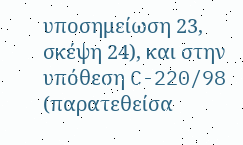υποσημείωση 23, σκέψη 24), και στην υπόθεση C-220/98 (παρατεθείσα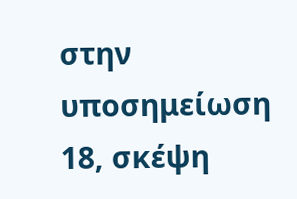στην υποσημείωση 18, σκέψη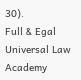30).
Full & Egal Universal Law Academy